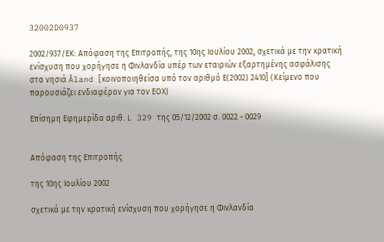32002D0937

2002/937/ΕΚ: Απόφαση της Επιτροπής, της 10ης Ιουλίου 2002, σχετικά με την κρατική ενίσχυση που χορήγησε η Φινλανδία υπέρ των εταιριών εξαρτημένης ασφάλισης στα νησιά Åland [κοινοποιηθείσα υπό τον αριθμό Ε(2002) 2410] (Κείμενο που παρουσιάζει ενδιαφέρον για τον ΕΟΧ)

Επίσημη Εφημερίδα αριθ. L 329 της 05/12/2002 σ. 0022 - 0029


Απόφαση της Επιτροπής

της 10ης Ιουλίου 2002

σχετικά με την κρατική ενίσχυση που χορήγησε η Φινλανδία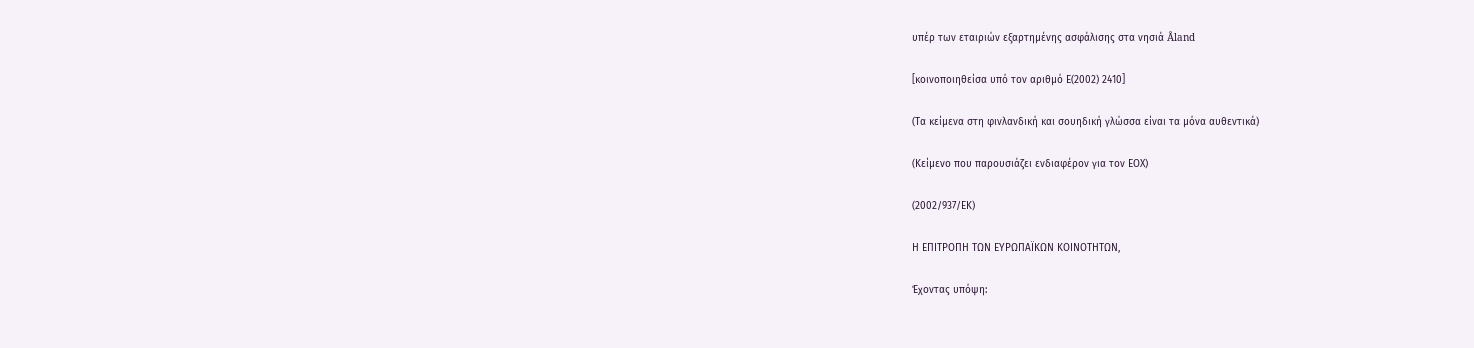υπέρ των εταιριών εξαρτημένης ασφάλισης στα νησιά Åland

[κοινοποιηθείσα υπό τον αριθμό Ε(2002) 2410]

(Τα κείμενα στη φινλανδική και σουηδική γλώσσα είναι τα μόνα αυθεντικά)

(Κείμενο που παρουσιάζει ενδιαφέρον για τον ΕΟΧ)

(2002/937/ΕΚ)

Η ΕΠΙΤΡΟΠΗ ΤΩΝ ΕΥΡΩΠΑΪΚΩΝ ΚΟΙΝΟΤΗΤΩΝ,

Έχοντας υπόψη: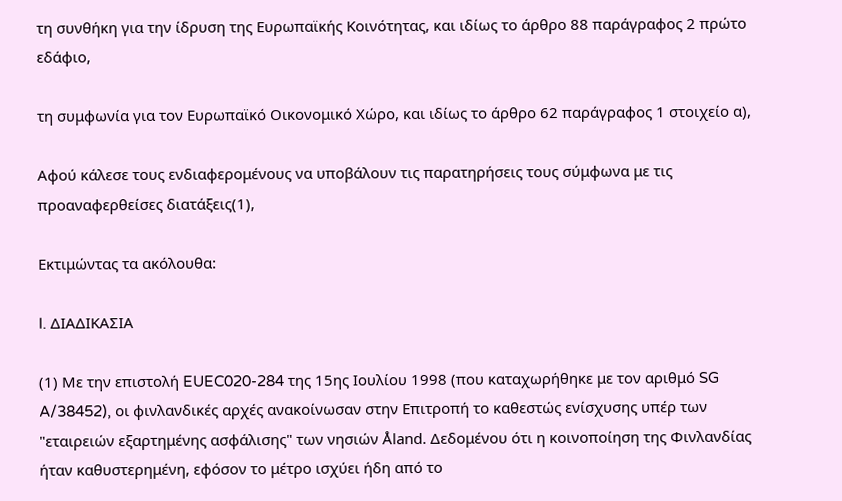τη συνθήκη για την ίδρυση της Ευρωπαϊκής Κοινότητας, και ιδίως το άρθρο 88 παράγραφος 2 πρώτο εδάφιο,

τη συμφωνία για τον Ευρωπαϊκό Οικονομικό Χώρο, και ιδίως το άρθρο 62 παράγραφος 1 στοιχείο α),

Αφού κάλεσε τους ενδιαφερομένους να υποβάλουν τις παρατηρήσεις τους σύμφωνα με τις προαναφερθείσες διατάξεις(1),

Εκτιμώντας τα ακόλουθα:

I. ΔΙΑΔΙΚΑΣΙΑ

(1) Με την επιστολή EUEC020-284 της 15ης Ιουλίου 1998 (που καταχωρήθηκε με τον αριθμό SG A/38452), οι φινλανδικές αρχές ανακοίνωσαν στην Επιτροπή το καθεστώς ενίσχυσης υπέρ των "εταιρειών εξαρτημένης ασφάλισης" των νησιών Åland. Δεδομένου ότι η κοινοποίηση της Φινλανδίας ήταν καθυστερημένη, εφόσον το μέτρο ισχύει ήδη από το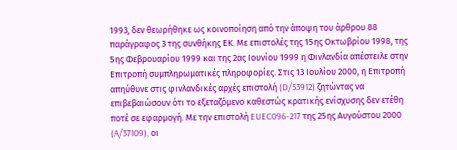1993, δεν θεωρήθηκε ως κοινοποίηση από την άποψη του άρθρου 88 παράγραφος 3 της συνθήκης ΕΚ. Με επιστολές της 15ης Οκτωβρίου 1998, της 5ης Φεβρουαρίου 1999 και της 2ας Ιουνίου 1999 η Φινλανδία απέστειλε στην Επιτροπή συμπληρωματικές πληροφορίες. Στις 13 Ιουλίου 2000, η Επιτροπή απηύθυνε στις φινλανδικές αρχές επιστολή (D/53912) ζητώντας να επιβεβαιώσουν ότι το εξεταζόμενο καθεστώς κρατικής ενίσχυσης δεν ετέθη ποτέ σε εφαρμογή. Με την επιστολή EUEC096-217 της 25ης Αυγούστου 2000 (A/37109), οι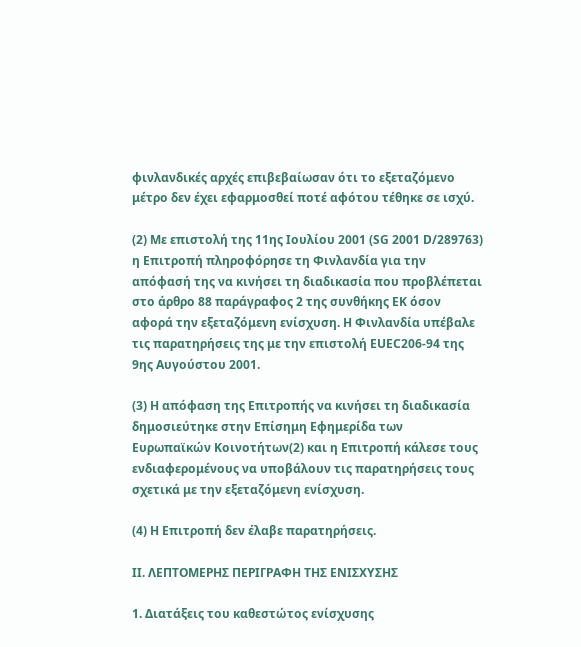φινλανδικές αρχές επιβεβαίωσαν ότι το εξεταζόμενο μέτρο δεν έχει εφαρμοσθεί ποτέ αφότου τέθηκε σε ισχύ.

(2) Με επιστολή της 11ης Ιουλίου 2001 (SG 2001 D/289763) η Επιτροπή πληροφόρησε τη Φινλανδία για την απόφασή της να κινήσει τη διαδικασία που προβλέπεται στο άρθρο 88 παράγραφος 2 της συνθήκης ΕΚ όσον αφορά την εξεταζόμενη ενίσχυση. Η Φινλανδία υπέβαλε τις παρατηρήσεις της με την επιστολή EUEC206-94 της 9ης Αυγούστου 2001.

(3) Η απόφαση της Επιτροπής να κινήσει τη διαδικασία δημοσιεύτηκε στην Επίσημη Εφημερίδα των Ευρωπαϊκών Κοινοτήτων(2) και η Επιτροπή κάλεσε τους ενδιαφερομένους να υποβάλουν τις παρατηρήσεις τους σχετικά με την εξεταζόμενη ενίσχυση.

(4) Η Επιτροπή δεν έλαβε παρατηρήσεις.

II. ΛΕΠΤΟΜΕΡΗΣ ΠΕΡΙΓΡΑΦΗ ΤΗΣ ΕΝΙΣΧΥΣΗΣ

1. Διατάξεις του καθεστώτος ενίσχυσης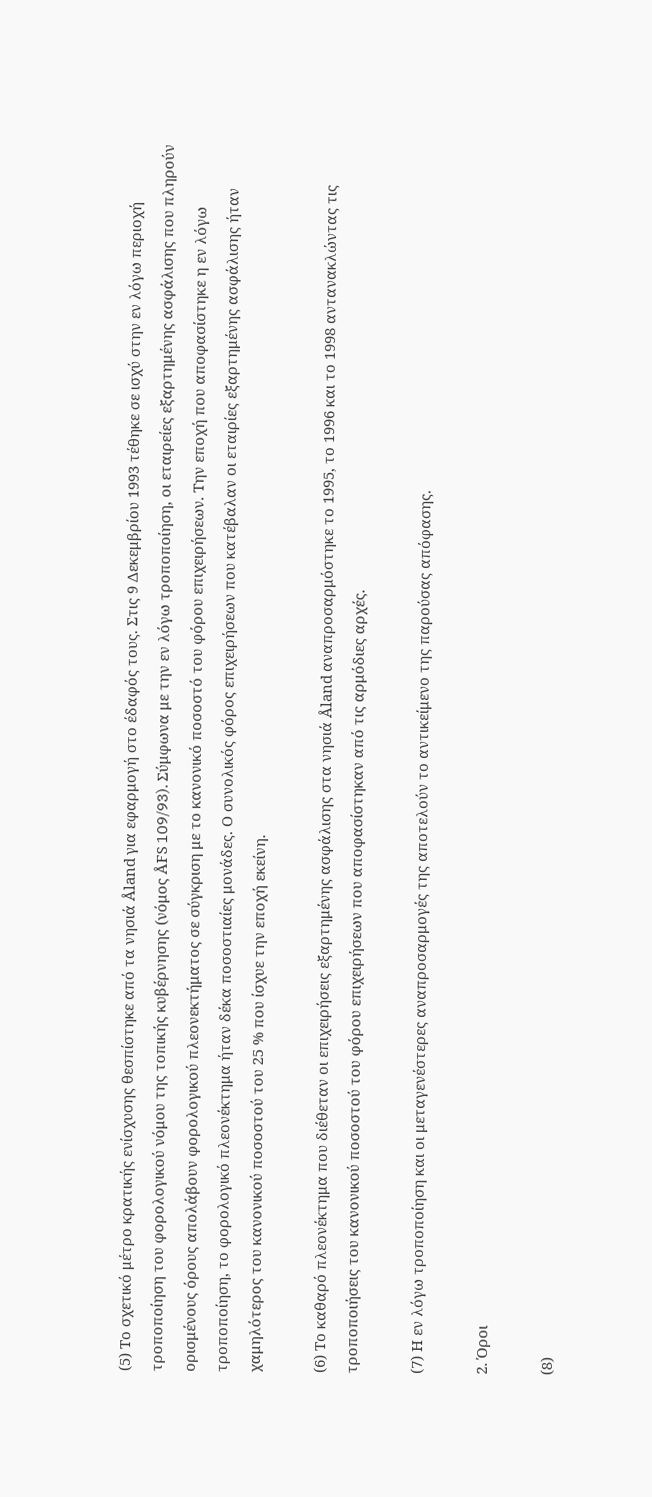(5) Το σχετικό μέτρο κρατικής ενίσχυσης θεσπίστηκε από τα νησιά Åland για εφαρμογή στο έδαφός τους. Στις 9 Δεκεμβρίου 1993 τέθηκε σε ισχύ στην εν λόγω περιοχή τροποποίηση του φορολογικού νόμου της τοπικής κυβέρνησης (νόμος ÅFS 109/93). Σύμφωνα με την εν λόγω τροποποίηση, οι εταιρείες εξαρτημένης ασφάλισης που πληρούν ορισμένους όρους απολάβουν φορολογικού πλεονεκτήματος σε σύγκριση με το κανονικό ποσοστό του φόρου επιχειρήσεων. Την εποχή που αποφασίστηκε η εν λόγω τροποποίηση, το φορολογικό πλεονέκτημα ήταν δέκα ποσοστιαίες μονάδες. Ο συνολικός φόρος επιχειρήσεων που κατέβαλαν οι εταιρίες εξαρτημένης ασφάλισης ήταν χαμηλότερος του κανονικού ποσοστού του 25 % που ίσχυε την εποχή εκείνη.

(6) Το καθαρό πλεονέκτημα που διέθεταν οι επιχειρήσεις εξαρτημένης ασφάλισης στα νησιά Åland αναπροσαρμόστηκε το 1995, το 1996 και το 1998 αντανακλώντας τις τροποποιήσεις του κανονικού ποσοστού του φόρου επιχειρήσεων που αποφασίστηκαν από τις αρμόδιες αρχές.

(7) Η εν λόγω τροποποίηση και οι μεταγενέστερες αναπροσαρμογές της αποτελούν το αντικείμενο της παρούσας απόφασης.

2. Όροι

(8)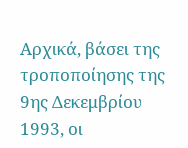Αρχικά, βάσει της τροποποίησης της 9ης Δεκεμβρίου 1993, οι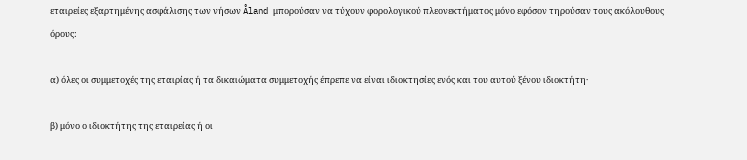εταιρείες εξαρτημένης ασφάλισης των νήσων Åland μπορούσαν να τύχουν φορολογικού πλεονεκτήματος μόνο εφόσον τηρούσαν τους ακόλουθους όρους:

α) όλες οι συμμετοχές της εταιρίας ή τα δικαιώματα συμμετοχής έπρεπε να είναι ιδιοκτησίες ενός και του αυτού ξένου ιδιοκτήτη·

β) μόνο ο ιδιοκτήτης της εταιρείας ή οι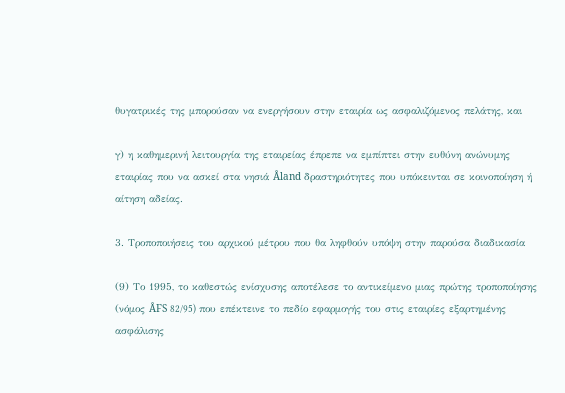θυγατρικές της μπορούσαν να ενεργήσουν στην εταιρία ως ασφαλιζόμενος πελάτης, και

γ) η καθημερινή λειτουργία της εταιρείας έπρεπε να εμπίπτει στην ευθύνη ανώνυμης εταιρίας που να ασκεί στα νησιά Åland δραστηριότητες που υπόκεινται σε κοινοποίηση ή αίτηση αδείας.

3. Τροποποιήσεις του αρχικού μέτρου που θα ληφθούν υπόψη στην παρούσα διαδικασία

(9) Το 1995, το καθεστώς ενίσχυσης αποτέλεσε το αντικείμενο μιας πρώτης τροποποίησης (νόμος ÅFS 82/95) που επέκτεινε το πεδίο εφαρμογής του στις εταιρίες εξαρτημένης ασφάλισης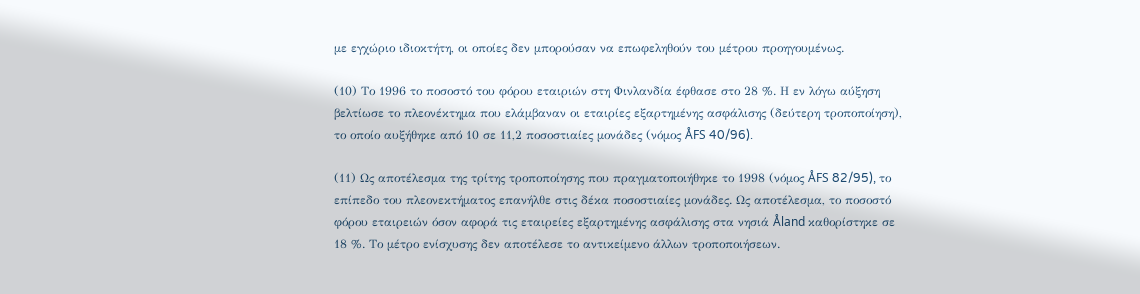με εγχώριο ιδιοκτήτη, οι οποίες δεν μπορούσαν να επωφεληθούν του μέτρου προηγουμένως.

(10) Το 1996 το ποσοστό του φόρου εταιριών στη Φινλανδία έφθασε στο 28 %. Η εν λόγω αύξηση βελτίωσε το πλεονέκτημα που ελάμβαναν οι εταιρίες εξαρτημένης ασφάλισης (δεύτερη τροποποίηση), το οποίο αυξήθηκε από 10 σε 11,2 ποσοστιαίες μονάδες (νόμος ÅFS 40/96).

(11) Ως αποτέλεσμα της τρίτης τροποποίησης που πραγματοποιήθηκε το 1998 (νόμος ÅFS 82/95), το επίπεδο του πλεονεκτήματος επανήλθε στις δέκα ποσοστιαίες μονάδες. Ως αποτέλεσμα, το ποσοστό φόρου εταιρειών όσον αφορά τις εταιρείες εξαρτημένης ασφάλισης στα νησιά Åland καθορίστηκε σε 18 %. Το μέτρο ενίσχυσης δεν αποτέλεσε το αντικείμενο άλλων τροποποιήσεων.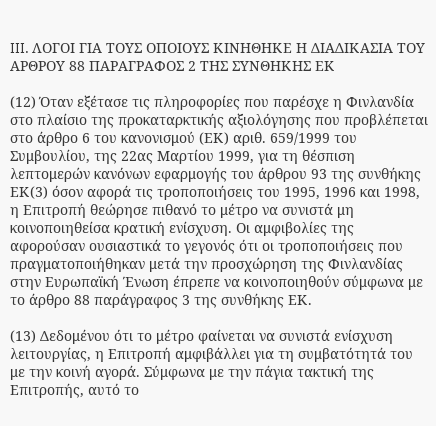III. ΛΟΓΟΙ ΓΙΑ ΤΟΥΣ ΟΠΟΙΟΥΣ ΚΙΝΗΘΗΚΕ Η ΔΙΑΔΙΚΑΣΙΑ ΤΟΥ ΑΡΘΡΟΥ 88 ΠΑΡΑΓΡΑΦΟΣ 2 ΤΗΣ ΣΥΝΘΗΚΗΣ ΕΚ

(12) Όταν εξέτασε τις πληροφορίες που παρέσχε η Φινλανδία στο πλαίσιο της προκαταρκτικής αξιολόγησης που προβλέπεται στο άρθρο 6 του κανονισμού (ΕΚ) αριθ. 659/1999 του Συμβουλίου, της 22ας Μαρτίου 1999, για τη θέσπιση λεπτομερών κανόνων εφαρμογής του άρθρου 93 της συνθήκης ΕΚ(3) όσον αφορά τις τροποποιήσεις του 1995, 1996 και 1998, η Επιτροπή θεώρησε πιθανό το μέτρο να συνιστά μη κοινοποιηθείσα κρατική ενίσχυση. Οι αμφιβολίες της αφορούσαν ουσιαστικά το γεγονός ότι οι τροποποιήσεις που πραγματοποιήθηκαν μετά την προσχώρηση της Φινλανδίας στην Ευρωπαϊκή Ένωση έπρεπε να κοινοποιηθούν σύμφωνα με το άρθρο 88 παράγραφος 3 της συνθήκης ΕΚ.

(13) Δεδομένου ότι το μέτρο φαίνεται να συνιστά ενίσχυση λειτουργίας, η Επιτροπή αμφιβάλλει για τη συμβατότητά του με την κοινή αγορά. Σύμφωνα με την πάγια τακτική της Επιτροπής, αυτό το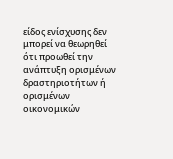είδος ενίσχυσης δεν μπορεί να θεωρηθεί ότι προωθεί την ανάπτυξη ορισμένων δραστηριοτήτων ή ορισμένων οικονομικών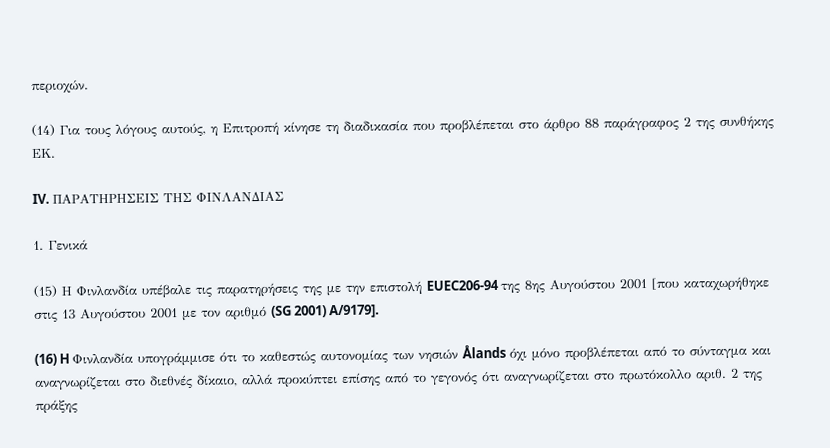περιοχών.

(14) Για τους λόγους αυτούς, η Επιτροπή κίνησε τη διαδικασία που προβλέπεται στο άρθρο 88 παράγραφος 2 της συνθήκης ΕΚ.

IV. ΠΑΡΑΤΗΡΗΣΕΙΣ ΤΗΣ ΦΙΝΛΑΝΔΙΑΣ

1. Γενικά

(15) Η Φινλανδία υπέβαλε τις παρατηρήσεις της με την επιστολή EUEC206-94 της 8ης Αυγούστου 2001 [που καταχωρήθηκε στις 13 Αυγούστου 2001 με τον αριθμό (SG 2001) A/9179].

(16) H Φινλανδία υπογράμμισε ότι το καθεστώς αυτονομίας των νησιών Ålands όχι μόνο προβλέπεται από το σύνταγμα και αναγνωρίζεται στο διεθνές δίκαιο, αλλά προκύπτει επίσης από το γεγονός ότι αναγνωρίζεται στο πρωτόκολλο αριθ. 2 της πράξης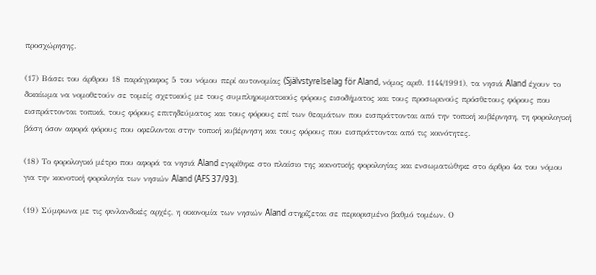προσχώρησης.

(17) Βάσει του άρθρου 18 παράγραφος 5 του νόμου περί αυτονομίας (Självstyrelselag för Åland, νόμος αριθ. 1144/1991), τα νησιά Åland έχουν το δικαίωμα να νομοθετούν σε τομείς σχετικούς με τους συμπληρωματικούς φόρους εισοδήματος και τους προσωρινούς πρόσθετους φόρους που εισπράττονται τοπικά, τους φόρους επιτηδεύματος και τους φόρους επί των θεαμάτων που εισπράττονται από την τοπική κυβέρνηση, τη φορολογική βάση όσον αφορά φόρους που οφείλονται στην τοπική κυβέρνηση και τους φόρους που εισπράττονται από τις κοινότητες.

(18) Το φορολογικό μέτρο που αφορά τα νησιά Åland εγκρίθηκε στο πλαίσιο της κοινοτικής φορολογίας και ενσωματώθηκε στο άρθρο 4α του νόμου για την κοινοτική φορολογία των νησιών Åland (ÅFS 37/93).

(19) Σύμφωνα με τις φινλανδικές αρχές, η οικονομία των νησιών Åland στηρίζεται σε περιορισμένο βαθμό τομέων. Ο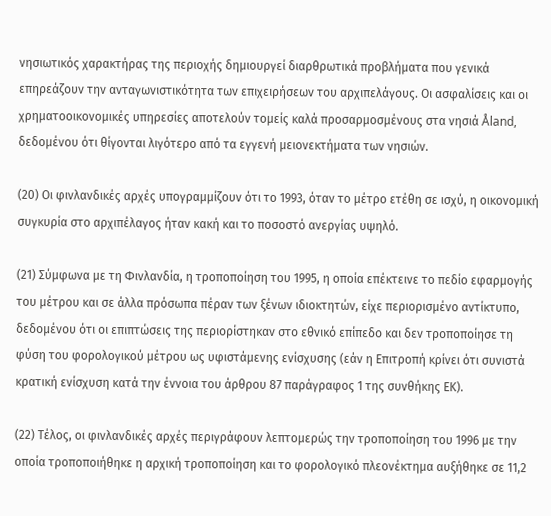νησιωτικός χαρακτήρας της περιοχής δημιουργεί διαρθρωτικά προβλήματα που γενικά επηρεάζουν την ανταγωνιστικότητα των επιχειρήσεων του αρχιπελάγους. Οι ασφαλίσεις και οι χρηματοοικονομικές υπηρεσίες αποτελούν τομείς καλά προσαρμοσμένους στα νησιά Åland, δεδομένου ότι θίγονται λιγότερο από τα εγγενή μειονεκτήματα των νησιών.

(20) Οι φινλανδικές αρχές υπογραμμίζουν ότι το 1993, όταν το μέτρο ετέθη σε ισχύ, η οικονομική συγκυρία στο αρχιπέλαγος ήταν κακή και το ποσοστό ανεργίας υψηλό.

(21) Σύμφωνα με τη Φινλανδία, η τροποποίηση του 1995, η οποία επέκτεινε το πεδίο εφαρμογής του μέτρου και σε άλλα πρόσωπα πέραν των ξένων ιδιοκτητών, είχε περιορισμένο αντίκτυπο, δεδομένου ότι οι επιπτώσεις της περιορίστηκαν στο εθνικό επίπεδο και δεν τροποποίησε τη φύση του φορολογικού μέτρου ως υφιστάμενης ενίσχυσης (εάν η Επιτροπή κρίνει ότι συνιστά κρατική ενίσχυση κατά την έννοια του άρθρου 87 παράγραφος 1 της συνθήκης ΕΚ).

(22) Τέλος, οι φινλανδικές αρχές περιγράφουν λεπτομερώς την τροποποίηση του 1996 με την οποία τροποποιήθηκε η αρχική τροποποίηση και το φορολογικό πλεονέκτημα αυξήθηκε σε 11,2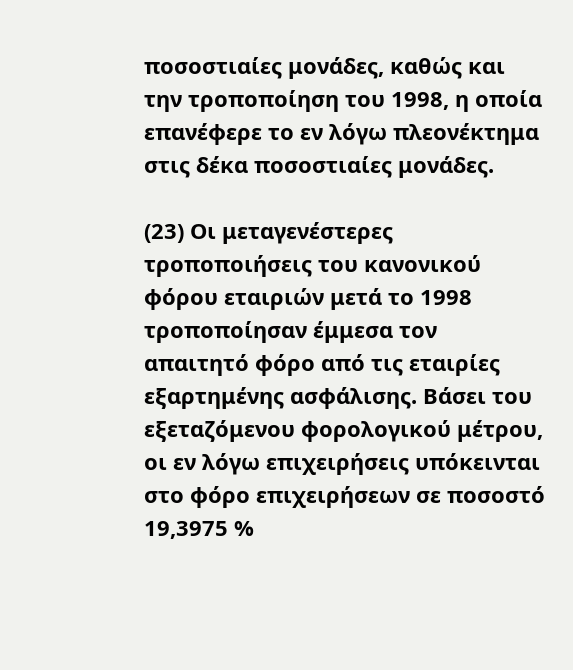ποσοστιαίες μονάδες, καθώς και την τροποποίηση του 1998, η οποία επανέφερε το εν λόγω πλεονέκτημα στις δέκα ποσοστιαίες μονάδες.

(23) Οι μεταγενέστερες τροποποιήσεις του κανονικού φόρου εταιριών μετά το 1998 τροποποίησαν έμμεσα τον απαιτητό φόρο από τις εταιρίες εξαρτημένης ασφάλισης. Βάσει του εξεταζόμενου φορολογικού μέτρου, οι εν λόγω επιχειρήσεις υπόκεινται στο φόρο επιχειρήσεων σε ποσοστό 19,3975 %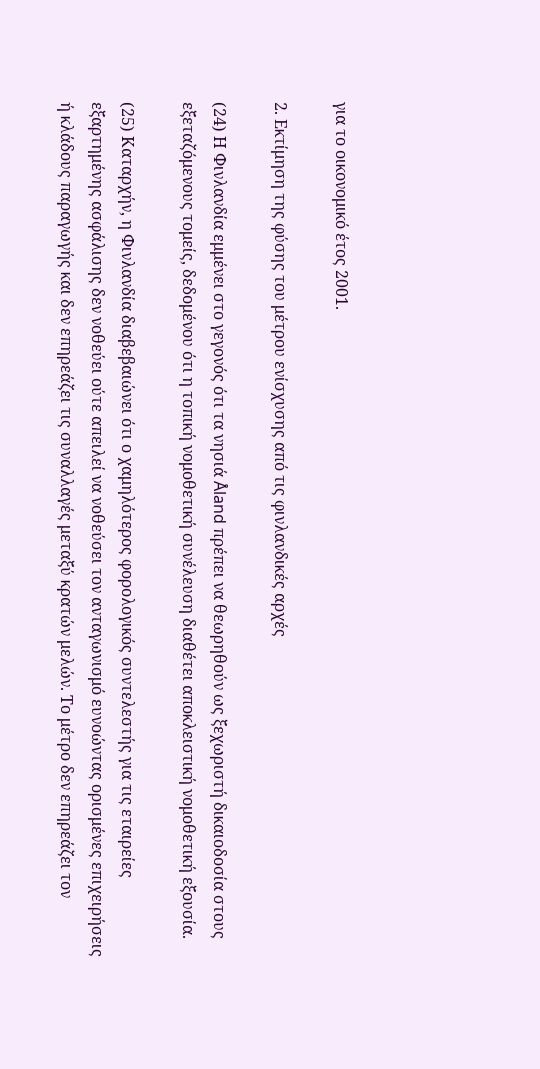για το οικονομικό έτος 2001.

2. Εκτίμηση της φύσης του μέτρου ενίσχυσης από τις φινλανδικές αρχές

(24) Η Φινλανδία εμμένει στο γεγονός ότι τα νησιά Åland πρέπει να θεωρηθούν ως ξεχωριστή δικαιοδοσία στους εξεταζόμενους τομείς, δεδομένου ότι η τοπική νομοθετική συνέλευση διαθέτει αποκλειστική νομοθετική εξουσία.

(25) Καταρχήν, η Φινλανδία διαβεβαιώνει ότι ο χαμηλότερος φορολογικός συντελεστής για τις εταιρείες εξαρτημένης ασφάλισης δεν νοθεύει ούτε απειλεί να νοθεύσει τον ανταγωνισμό ευνοώντας ορισμένες επιχειρήσεις ή κλάδους παραγωγής και δεν επηρεάζει τις συναλλαγές μεταξύ κρατών μελών. Το μέτρο δεν επηρεάζει τον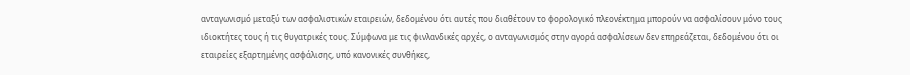ανταγωνισμό μεταξύ των ασφαλιστικών εταιρειών, δεδομένου ότι αυτές που διαθέτουν το φορολογικό πλεονέκτημα μπορούν να ασφαλίσουν μόνο τους ιδιοκτήτες τους ή τις θυγατρικές τους. Σύμφωνα με τις φινλανδικές αρχές, ο ανταγωνισμός στην αγορά ασφαλίσεων δεν επηρεάζεται, δεδομένου ότι οι εταιρείες εξαρτημένης ασφάλισης, υπό κανονικές συνθήκες,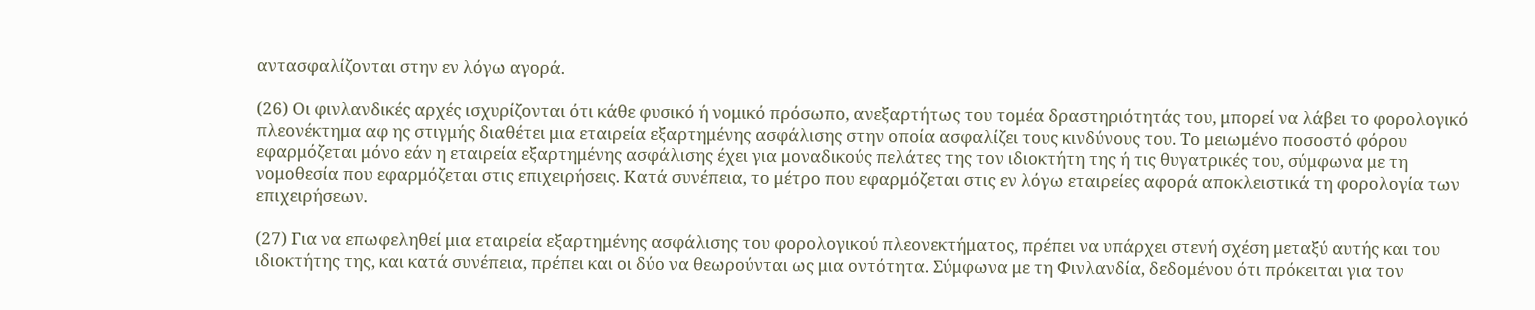αντασφαλίζονται στην εν λόγω αγορά.

(26) Οι φινλανδικές αρχές ισχυρίζονται ότι κάθε φυσικό ή νομικό πρόσωπο, ανεξαρτήτως του τομέα δραστηριότητάς του, μπορεί να λάβει το φορολογικό πλεονέκτημα αφ ης στιγμής διαθέτει μια εταιρεία εξαρτημένης ασφάλισης στην οποία ασφαλίζει τους κινδύνους του. Το μειωμένο ποσοστό φόρου εφαρμόζεται μόνο εάν η εταιρεία εξαρτημένης ασφάλισης έχει για μοναδικούς πελάτες της τον ιδιοκτήτη της ή τις θυγατρικές του, σύμφωνα με τη νομοθεσία που εφαρμόζεται στις επιχειρήσεις. Κατά συνέπεια, το μέτρο που εφαρμόζεται στις εν λόγω εταιρείες αφορά αποκλειστικά τη φορολογία των επιχειρήσεων.

(27) Για να επωφεληθεί μια εταιρεία εξαρτημένης ασφάλισης του φορολογικού πλεονεκτήματος, πρέπει να υπάρχει στενή σχέση μεταξύ αυτής και του ιδιοκτήτης της, και κατά συνέπεια, πρέπει και οι δύο να θεωρούνται ως μια οντότητα. Σύμφωνα με τη Φινλανδία, δεδομένου ότι πρόκειται για τον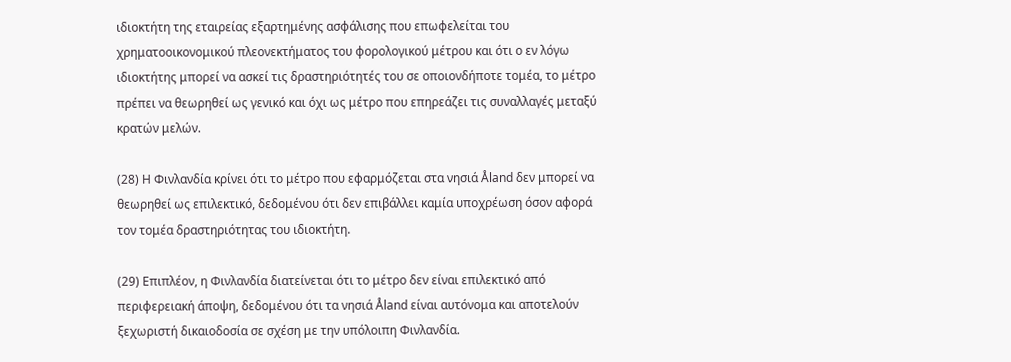ιδιοκτήτη της εταιρείας εξαρτημένης ασφάλισης που επωφελείται του χρηματοοικονομικού πλεονεκτήματος του φορολογικού μέτρου και ότι ο εν λόγω ιδιοκτήτης μπορεί να ασκεί τις δραστηριότητές του σε οποιονδήποτε τομέα, το μέτρο πρέπει να θεωρηθεί ως γενικό και όχι ως μέτρο που επηρεάζει τις συναλλαγές μεταξύ κρατών μελών.

(28) Η Φινλανδία κρίνει ότι το μέτρο που εφαρμόζεται στα νησιά Åland δεν μπορεί να θεωρηθεί ως επιλεκτικό, δεδομένου ότι δεν επιβάλλει καμία υποχρέωση όσον αφορά τον τομέα δραστηριότητας του ιδιοκτήτη.

(29) Επιπλέον, η Φινλανδία διατείνεται ότι το μέτρο δεν είναι επιλεκτικό από περιφερειακή άποψη, δεδομένου ότι τα νησιά Åland είναι αυτόνομα και αποτελούν ξεχωριστή δικαιοδοσία σε σχέση με την υπόλοιπη Φινλανδία.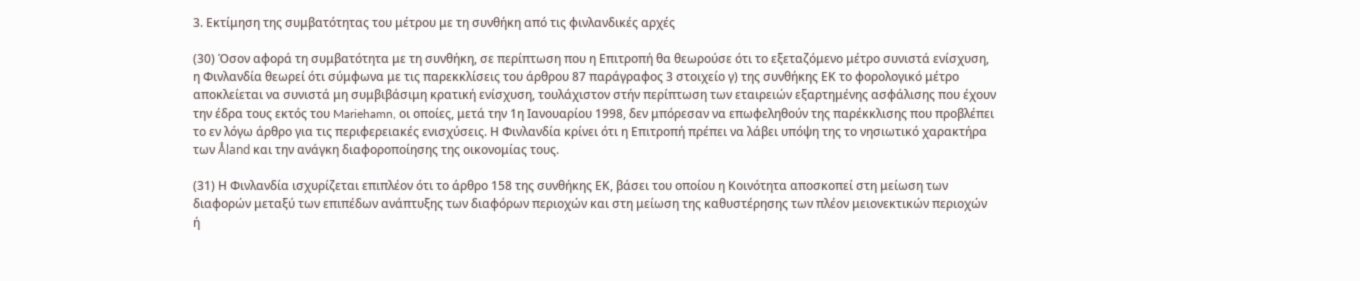3. Εκτίμηση της συμβατότητας του μέτρου με τη συνθήκη από τις φινλανδικές αρχές

(30) Όσον αφορά τη συμβατότητα με τη συνθήκη, σε περίπτωση που η Επιτροπή θα θεωρούσε ότι το εξεταζόμενο μέτρο συνιστά ενίσχυση, η Φινλανδία θεωρεί ότι σύμφωνα με τις παρεκκλίσεις του άρθρου 87 παράγραφος 3 στοιχείο γ) της συνθήκης ΕΚ το φορολογικό μέτρο αποκλείεται να συνιστά μη συμβιβάσιμη κρατική ενίσχυση, τουλάχιστον στήν περίπτωση των εταιρειών εξαρτημένης ασφάλισης που έχουν την έδρα τους εκτός του Mariehamn, οι οποίες, μετά την 1η Ιανουαρίου 1998, δεν μπόρεσαν να επωφεληθούν της παρέκκλισης που προβλέπει το εν λόγω άρθρο για τις περιφερειακές ενισχύσεις. Η Φινλανδία κρίνει ότι η Επιτροπή πρέπει να λάβει υπόψη της το νησιωτικό χαρακτήρα των Åland και την ανάγκη διαφοροποίησης της οικονομίας τους.

(31) Η Φινλανδία ισχυρίζεται επιπλέον ότι το άρθρο 158 της συνθήκης ΕΚ, βάσει του οποίου η Κοινότητα αποσκοπεί στη μείωση των διαφορών μεταξύ των επιπέδων ανάπτυξης των διαφόρων περιοχών και στη μείωση της καθυστέρησης των πλέον μειονεκτικών περιοχών ή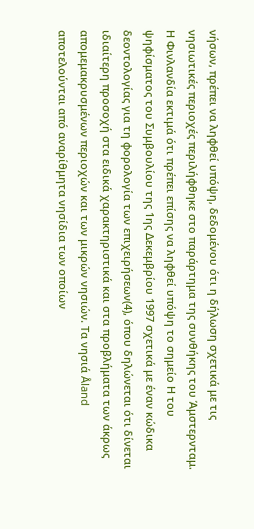νήσων, πρέπει να ληφθεί υπόψη, δεδομένου ότι η δήλωση σχετικά με τις νησιωτικές περιοχές περιλήφθηκε στο παράρτημα της συνθήκης του Άμστερνταμ. Η Φινλανδία εκτιμά ότι πρέπει επίσης να ληφθεί υπόψη το σημείο Η του ψηφίσματος του Συμβουλίου της 1ης Δεκεμβρίου 1997 σχετικά με έναν κώδικα δεοντολογίας για τη φορολογία των επιχειρήσεων(4), όπου δηλώνεται ότι δίνεται ιδιαίτερη προσοχή στα ειδικά χαρακτηριστικά και στα προβλήματα των άκρως απομεμακρυσμένων περιοχών και των μικρών νησιών. Τα νησιά Åland αποτελούνται από αναρίθμητα νησίδια των οποίων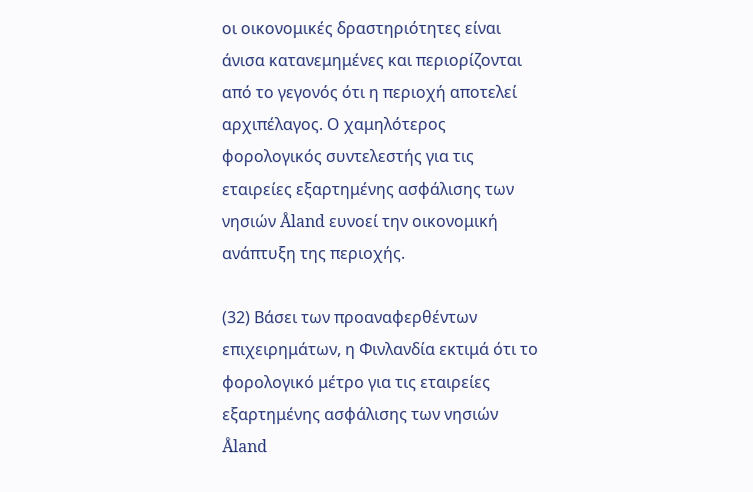οι οικονομικές δραστηριότητες είναι άνισα κατανεμημένες και περιορίζονται από το γεγονός ότι η περιοχή αποτελεί αρχιπέλαγος. Ο χαμηλότερος φορολογικός συντελεστής για τις εταιρείες εξαρτημένης ασφάλισης των νησιών Åland ευνοεί την οικονομική ανάπτυξη της περιοχής.

(32) Βάσει των προαναφερθέντων επιχειρημάτων, η Φινλανδία εκτιμά ότι το φορολογικό μέτρο για τις εταιρείες εξαρτημένης ασφάλισης των νησιών Åland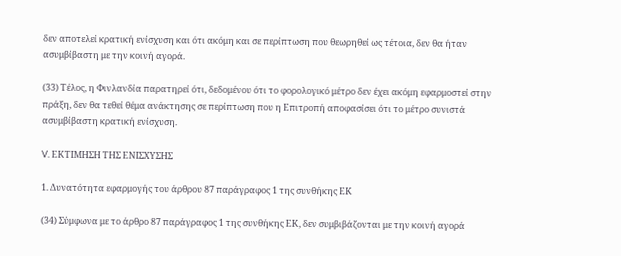δεν αποτελεί κρατική ενίσχυση και ότι ακόμη και σε περίπτωση που θεωρηθεί ως τέτοια, δεν θα ήταν ασυμβίβαστη με την κοινή αγορά.

(33) Τέλος, η Φινλανδία παρατηρεί ότι, δεδομένου ότι το φορολογικό μέτρο δεν έχει ακόμη εφαρμοστεί στην πράξη, δεν θα τεθεί θέμα ανάκτησης σε περίπτωση που η Επιτροπή αποφασίσει ότι το μέτρο συνιστά ασυμβίβαστη κρατική ενίσχυση.

V. ΕΚΤΙΜΗΣΗ ΤΗΣ ΕΝΙΣΧΥΣΗΣ

1. Δυνατότητα εφαρμογής του άρθρου 87 παράγραφος 1 της συνθήκης ΕΚ

(34) Σύμφωνα με το άρθρο 87 παράγραφος 1 της συνθήκης ΕΚ, δεν συμβιβάζονται με την κοινή αγορά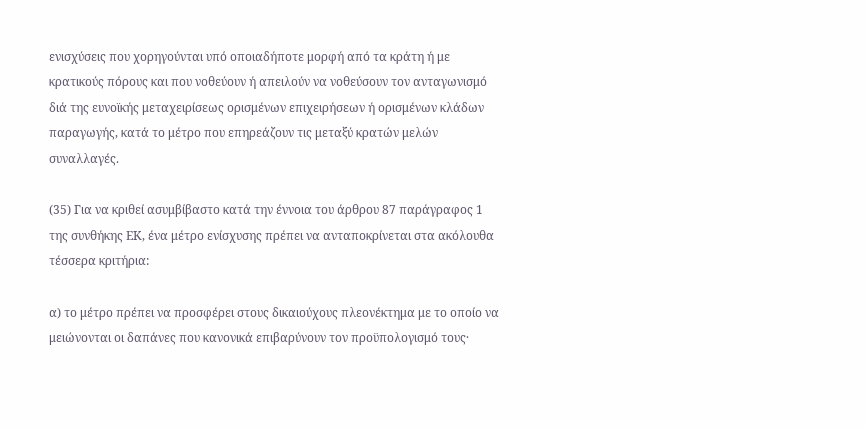ενισχύσεις που χορηγούνται υπό οποιαδήποτε μορφή από τα κράτη ή με κρατικούς πόρους και που νοθεύουν ή απειλούν να νοθεύσουν τον ανταγωνισμό διά της ευνοϊκής μεταχειρίσεως ορισμένων επιχειρήσεων ή ορισμένων κλάδων παραγωγής, κατά το μέτρο που επηρεάζουν τις μεταξύ κρατών μελών συναλλαγές.

(35) Για να κριθεί ασυμβίβαστο κατά την έννοια του άρθρου 87 παράγραφος 1 της συνθήκης ΕΚ, ένα μέτρο ενίσχυσης πρέπει να ανταποκρίνεται στα ακόλουθα τέσσερα κριτήρια:

α) το μέτρο πρέπει να προσφέρει στους δικαιούχους πλεονέκτημα με το οποίο να μειώνονται οι δαπάνες που κανονικά επιβαρύνουν τον προϋπολογισμό τους·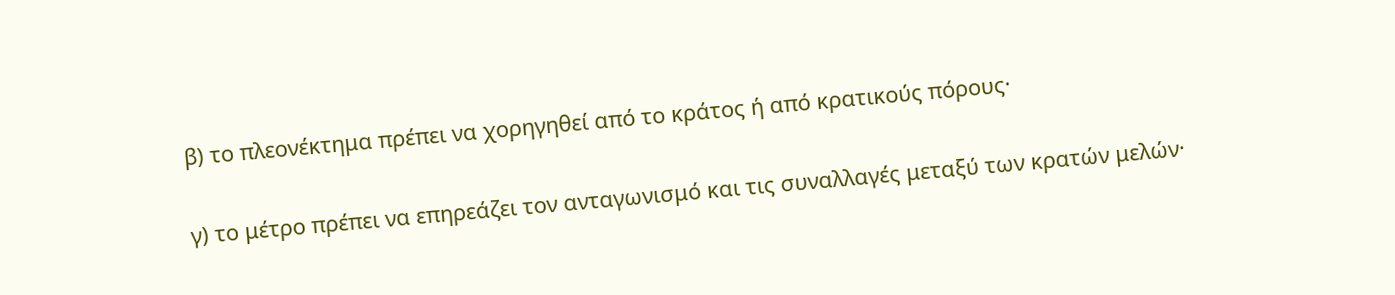β) το πλεονέκτημα πρέπει να χορηγηθεί από το κράτος ή από κρατικούς πόρους·

γ) το μέτρο πρέπει να επηρεάζει τον ανταγωνισμό και τις συναλλαγές μεταξύ των κρατών μελών·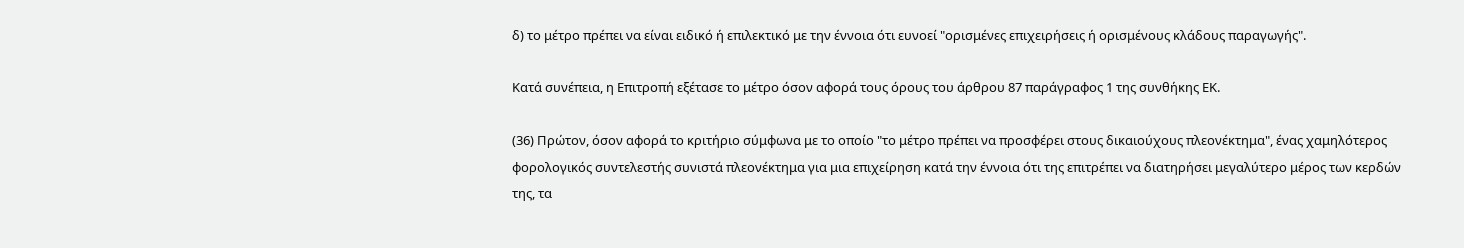δ) το μέτρο πρέπει να είναι ειδικό ή επιλεκτικό με την έννοια ότι ευνοεί "ορισμένες επιχειρήσεις ή ορισμένους κλάδους παραγωγής".

Κατά συνέπεια, η Επιτροπή εξέτασε το μέτρο όσον αφορά τους όρους του άρθρου 87 παράγραφος 1 της συνθήκης ΕΚ.

(36) Πρώτον, όσον αφορά το κριτήριο σύμφωνα με το οποίο "το μέτρο πρέπει να προσφέρει στους δικαιούχους πλεονέκτημα", ένας χαμηλότερος φορολογικός συντελεστής συνιστά πλεονέκτημα για μια επιχείρηση κατά την έννοια ότι της επιτρέπει να διατηρήσει μεγαλύτερο μέρος των κερδών της, τα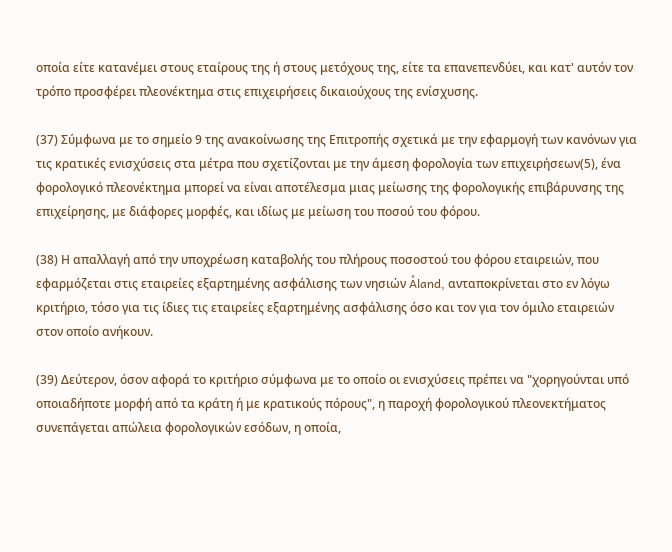οποία είτε κατανέμει στους εταίρους της ή στους μετόχους της, είτε τα επανεπενδύει, και κατ' αυτόν τον τρόπο προσφέρει πλεονέκτημα στις επιχειρήσεις δικαιούχους της ενίσχυσης.

(37) Σύμφωνα με το σημείο 9 της ανακοίνωσης της Επιτροπής σχετικά με την εφαρμογή των κανόνων για τις κρατικές ενισχύσεις στα μέτρα που σχετίζονται με την άμεση φορολογία των επιχειρήσεων(5), ένα φορολογικό πλεονέκτημα μπορεί να είναι αποτέλεσμα μιας μείωσης της φορολογικής επιβάρυνσης της επιχείρησης, με διάφορες μορφές, και ιδίως με μείωση του ποσού του φόρου.

(38) Η απαλλαγή από την υποχρέωση καταβολής του πλήρους ποσοστού του φόρου εταιρειών, που εφαρμόζεται στις εταιρείες εξαρτημένης ασφάλισης των νησιών Åland, ανταποκρίνεται στο εν λόγω κριτήριο, τόσο για τις ίδιες τις εταιρείες εξαρτημένης ασφάλισης όσο και τον για τον όμιλο εταιρειών στον οποίο ανήκουν.

(39) Δεύτερον, όσον αφορά το κριτήριο σύμφωνα με το οποίο οι ενισχύσεις πρέπει να "χορηγούνται υπό οποιαδήποτε μορφή από τα κράτη ή με κρατικούς πόρους", η παροχή φορολογικού πλεονεκτήματος συνεπάγεται απώλεια φορολογικών εσόδων, η οποία,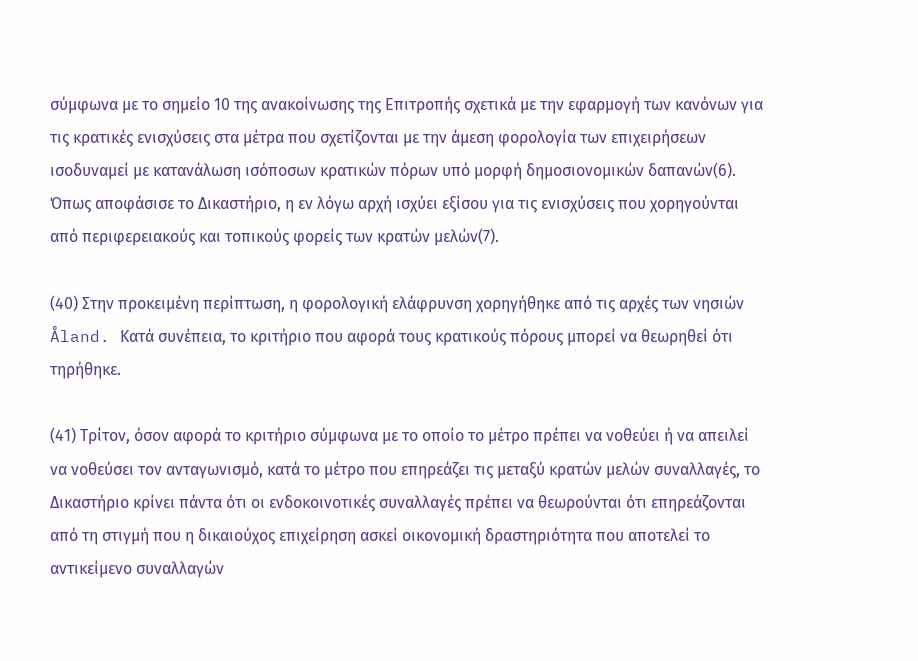σύμφωνα με το σημείο 10 της ανακοίνωσης της Επιτροπής σχετικά με την εφαρμογή των κανόνων για τις κρατικές ενισχύσεις στα μέτρα που σχετίζονται με την άμεση φορολογία των επιχειρήσεων ισοδυναμεί με κατανάλωση ισόποσων κρατικών πόρων υπό μορφή δημοσιονομικών δαπανών(6). Όπως αποφάσισε το Δικαστήριο, η εν λόγω αρχή ισχύει εξίσου για τις ενισχύσεις που χορηγούνται από περιφερειακούς και τοπικούς φορείς των κρατών μελών(7).

(40) Στην προκειμένη περίπτωση, η φορολογική ελάφρυνση χορηγήθηκε από τις αρχές των νησιών Åland. Κατά συνέπεια, το κριτήριο που αφορά τους κρατικούς πόρους μπορεί να θεωρηθεί ότι τηρήθηκε.

(41) Τρίτον, όσον αφορά το κριτήριο σύμφωνα με το οποίο το μέτρο πρέπει να νοθεύει ή να απειλεί να νοθεύσει τον ανταγωνισμό, κατά το μέτρο που επηρεάζει τις μεταξύ κρατών μελών συναλλαγές, το Δικαστήριο κρίνει πάντα ότι οι ενδοκοινοτικές συναλλαγές πρέπει να θεωρούνται ότι επηρεάζονται από τη στιγμή που η δικαιούχος επιχείρηση ασκεί οικονομική δραστηριότητα που αποτελεί το αντικείμενο συναλλαγών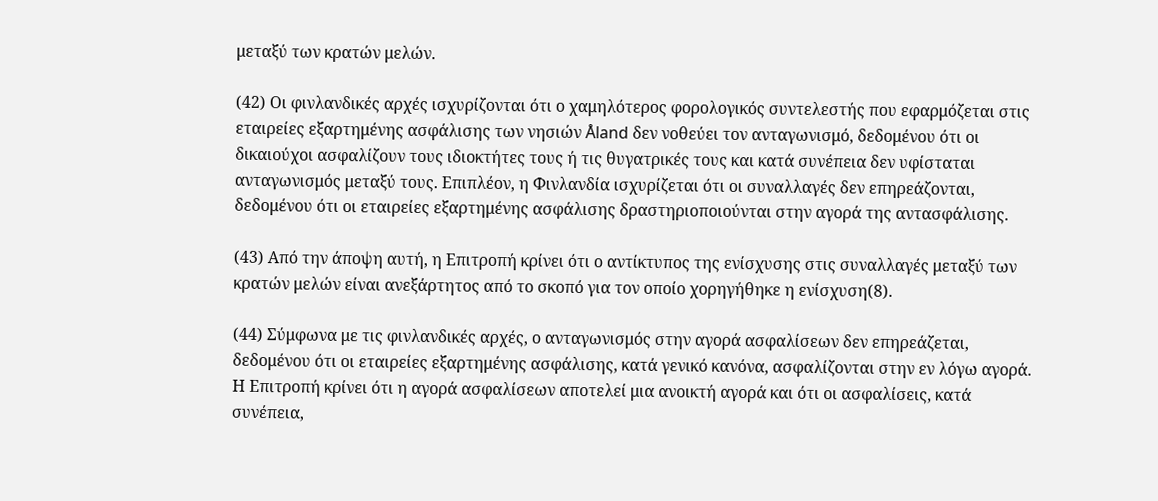μεταξύ των κρατών μελών.

(42) Οι φινλανδικές αρχές ισχυρίζονται ότι ο χαμηλότερος φορολογικός συντελεστής που εφαρμόζεται στις εταιρείες εξαρτημένης ασφάλισης των νησιών Åland δεν νοθεύει τον ανταγωνισμό, δεδομένου ότι οι δικαιούχοι ασφαλίζουν τους ιδιοκτήτες τους ή τις θυγατρικές τους και κατά συνέπεια δεν υφίσταται ανταγωνισμός μεταξύ τους. Επιπλέον, η Φινλανδία ισχυρίζεται ότι οι συναλλαγές δεν επηρεάζονται, δεδομένου ότι οι εταιρείες εξαρτημένης ασφάλισης δραστηριοποιούνται στην αγορά της αντασφάλισης.

(43) Από την άποψη αυτή, η Επιτροπή κρίνει ότι ο αντίκτυπος της ενίσχυσης στις συναλλαγές μεταξύ των κρατών μελών είναι ανεξάρτητος από το σκοπό για τον οποίο χορηγήθηκε η ενίσχυση(8).

(44) Σύμφωνα με τις φινλανδικές αρχές, ο ανταγωνισμός στην αγορά ασφαλίσεων δεν επηρεάζεται, δεδομένου ότι οι εταιρείες εξαρτημένης ασφάλισης, κατά γενικό κανόνα, ασφαλίζονται στην εν λόγω αγορά. Η Επιτροπή κρίνει ότι η αγορά ασφαλίσεων αποτελεί μια ανοικτή αγορά και ότι οι ασφαλίσεις, κατά συνέπεια,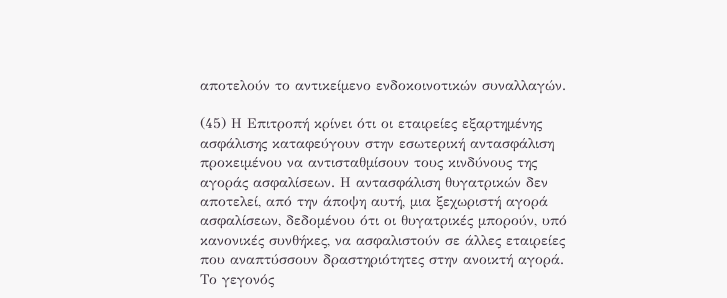αποτελούν το αντικείμενο ενδοκοινοτικών συναλλαγών.

(45) Η Επιτροπή κρίνει ότι οι εταιρείες εξαρτημένης ασφάλισης καταφεύγουν στην εσωτερική αντασφάλιση προκειμένου να αντισταθμίσουν τους κινδύνους της αγοράς ασφαλίσεων. Η αντασφάλιση θυγατρικών δεν αποτελεί, από την άποψη αυτή, μια ξεχωριστή αγορά ασφαλίσεων, δεδομένου ότι οι θυγατρικές μπορούν, υπό κανονικές συνθήκες, να ασφαλιστούν σε άλλες εταιρείες που αναπτύσσουν δραστηριότητες στην ανοικτή αγορά. Το γεγονός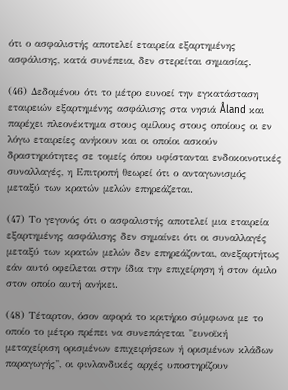ότι ο ασφαλιστής αποτελεί εταιρεία εξαρτημένης ασφάλισης, κατά συνέπεια, δεν στερείται σημασίας.

(46) Δεδομένου ότι το μέτρο ευνοεί την εγκατάσταση εταιρειών εξαρτημένης ασφάλισης στα νησιά Åland και παρέχει πλεονέκτημα στους ομίλους στους οποίους οι εν λόγω εταιρείες ανήκουν και οι οποίοι ασκούν δραστηριότητες σε τομείς όπου υφίστανται ενδοκοινοτικές συναλλαγές, η Επιτροπή θεωρεί ότι ο ανταγωνισμός μεταξύ των κρατών μελών επηρεάζεται.

(47) Το γεγονός ότι ο ασφαλιστής αποτελεί μια εταιρεία εξαρτημένης ασφάλισης δεν σημαίνει ότι οι συναλλαγές μεταξύ των κρατών μελών δεν επηρεάζονται, ανεξαρτήτως εάν αυτό οφείλεται στην ίδια την επιχείρηση ή στον όμιλο στον οποίο αυτή ανήκει.

(48) Τέταρτον, όσον αφορά το κριτήριο σύμφωνα με το οποίο το μέτρο πρέπει να συνεπάγεται "ευνοϊκή μεταχείριση ορισμένων επιχειρήσεων ή ορισμένων κλάδων παραγωγής", οι φινλανδικές αρχές υποστηρίζουν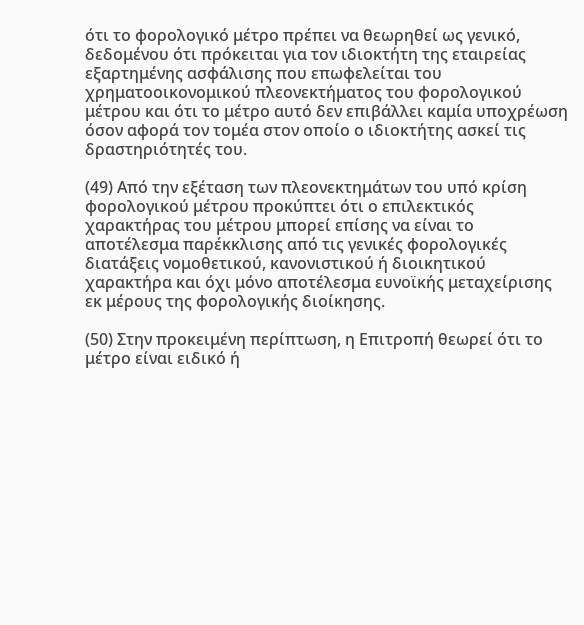ότι το φορολογικό μέτρο πρέπει να θεωρηθεί ως γενικό, δεδομένου ότι πρόκειται για τον ιδιοκτήτη της εταιρείας εξαρτημένης ασφάλισης που επωφελείται του χρηματοοικονομικού πλεονεκτήματος του φορολογικού μέτρου και ότι το μέτρο αυτό δεν επιβάλλει καμία υποχρέωση όσον αφορά τον τομέα στον οποίο ο ιδιοκτήτης ασκεί τις δραστηριότητές του.

(49) Από την εξέταση των πλεονεκτημάτων του υπό κρίση φορολογικού μέτρου προκύπτει ότι ο επιλεκτικός χαρακτήρας του μέτρου μπορεί επίσης να είναι το αποτέλεσμα παρέκκλισης από τις γενικές φορολογικές διατάξεις νομοθετικού, κανονιστικού ή διοικητικού χαρακτήρα και όχι μόνο αποτέλεσμα ευνοϊκής μεταχείρισης εκ μέρους της φορολογικής διοίκησης.

(50) Στην προκειμένη περίπτωση, η Επιτροπή θεωρεί ότι το μέτρο είναι ειδικό ή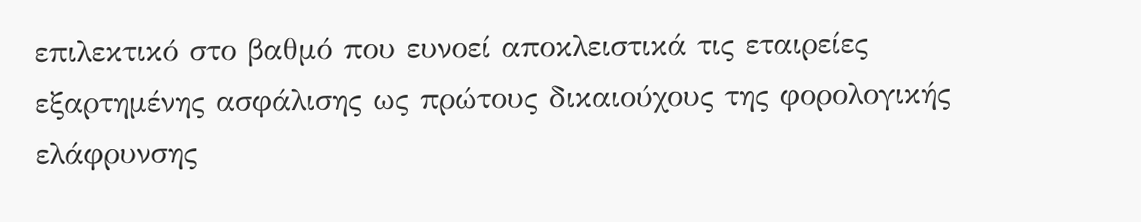επιλεκτικό στο βαθμό που ευνοεί αποκλειστικά τις εταιρείες εξαρτημένης ασφάλισης ως πρώτους δικαιούχους της φορολογικής ελάφρυνσης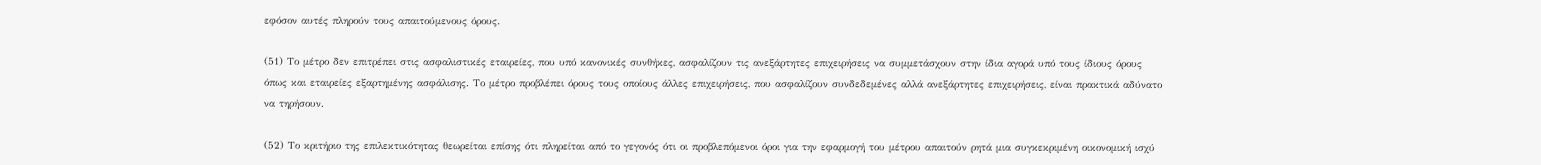εφόσον αυτές πληρούν τους απαιτούμενους όρους.

(51) Το μέτρο δεν επιτρέπει στις ασφαλιστικές εταιρείες, που υπό κανονικές συνθήκες, ασφαλίζουν τις ανεξάρτητες επιχειρήσεις να συμμετάσχουν στην ίδια αγορά υπό τους ίδιους όρους όπως και εταιρείες εξαρτημένης ασφάλισης. Το μέτρο προβλέπει όρους τους οποίους άλλες επιχειρήσεις, που ασφαλίζουν συνδεδεμένες αλλά ανεξάρτητες επιχειρήσεις, είναι πρακτικά αδύνατο να τηρήσουν.

(52) Το κριτήριο της επιλεκτικότητας θεωρείται επίσης ότι πληρείται από το γεγονός ότι οι προβλεπόμενοι όροι για την εφαρμογή του μέτρου απαιτούν ρητά μια συγκεκριμένη οικονομική ισχύ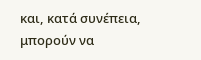και, κατά συνέπεια, μπορούν να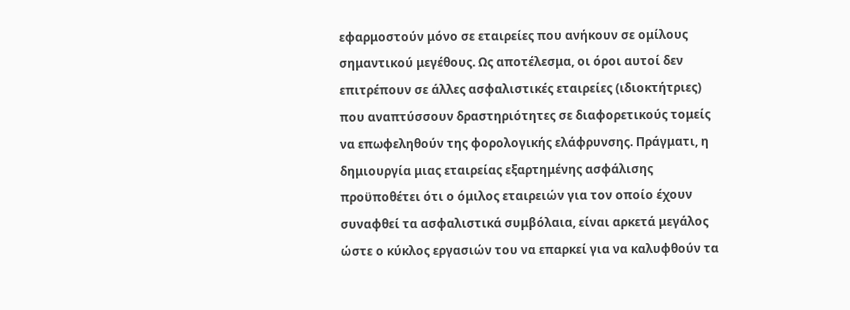εφαρμοστούν μόνο σε εταιρείες που ανήκουν σε ομίλους σημαντικού μεγέθους. Ως αποτέλεσμα, οι όροι αυτοί δεν επιτρέπουν σε άλλες ασφαλιστικές εταιρείες (ιδιοκτήτριες) που αναπτύσσουν δραστηριότητες σε διαφορετικούς τομείς να επωφεληθούν της φορολογικής ελάφρυνσης. Πράγματι, η δημιουργία μιας εταιρείας εξαρτημένης ασφάλισης προϋποθέτει ότι ο όμιλος εταιρειών για τον οποίο έχουν συναφθεί τα ασφαλιστικά συμβόλαια, είναι αρκετά μεγάλος ώστε ο κύκλος εργασιών του να επαρκεί για να καλυφθούν τα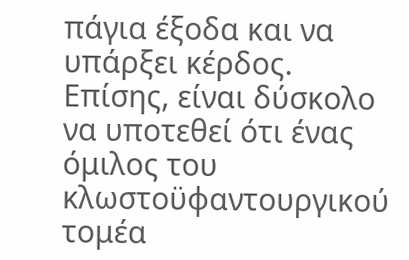πάγια έξοδα και να υπάρξει κέρδος. Επίσης, είναι δύσκολο να υποτεθεί ότι ένας όμιλος του κλωστοϋφαντουργικού τομέα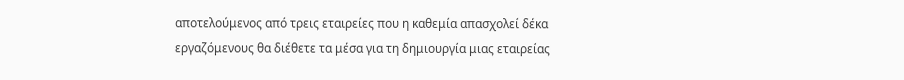αποτελούμενος από τρεις εταιρείες που η καθεμία απασχολεί δέκα εργαζόμενους θα διέθετε τα μέσα για τη δημιουργία μιας εταιρείας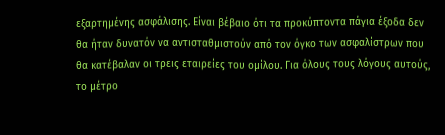εξαρτημένης ασφάλισης. Είναι βέβαιο ότι τα προκύπτοντα πάγια έξοδα δεν θα ήταν δυνατόν να αντισταθμιστούν από τον όγκο των ασφαλίστρων που θα κατέβαλαν οι τρεις εταιρείες του ομίλου. Για όλους τους λόγους αυτούς, το μέτρο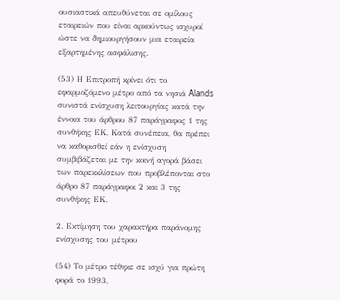ουσιαστικά απευθύνεται σε ομίλους εταιρειών που είναι αρκούντως ισχυροί ώστε να δημιουργήσουν μια εταιρεία εξαρτημένης ασφάλισης.

(53) Η Επιτροπή κρίνει ότι το εφαρμοζόμενο μέτρο από τα νησιά Ålands συνιστά ενίσχυση λειτουργίας κατά την έννοια του άρθρου 87 παράγραφος 1 της συνθήκης ΕΚ. Κατά συνέπεια, θα πρέπει να καθορισθεί εάν η ενίσχυση συμβιβάζεται με την κοινή αγορά βάσει των παρεκκλίσεων που προβλέπονται στο άρθρο 87 παράγραφοι 2 και 3 της συνθήκης ΕΚ.

2. Εκτίμηση του χαρακτήρα παράνομης ενίσχυσης του μέτρου

(54) Το μέτρο τέθηκε σε ισχύ για πρώτη φορά το 1993,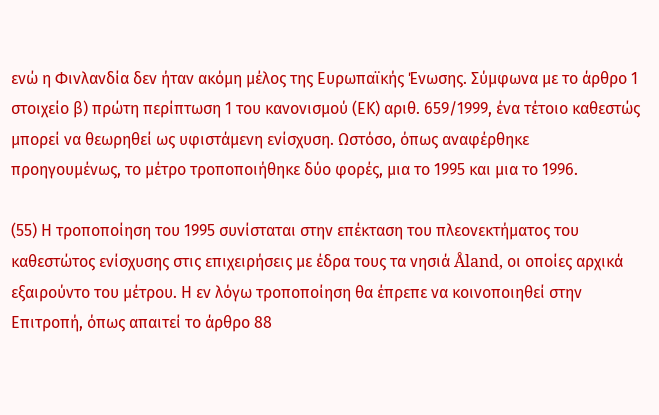ενώ η Φινλανδία δεν ήταν ακόμη μέλος της Ευρωπαϊκής Ένωσης. Σύμφωνα με το άρθρο 1 στοιχείο β) πρώτη περίπτωση 1 του κανονισμού (ΕΚ) αριθ. 659/1999, ένα τέτοιο καθεστώς μπορεί να θεωρηθεί ως υφιστάμενη ενίσχυση. Ωστόσο, όπως αναφέρθηκε προηγουμένως, το μέτρο τροποποιήθηκε δύο φορές, μια το 1995 και μια το 1996.

(55) Η τροποποίηση του 1995 συνίσταται στην επέκταση του πλεονεκτήματος του καθεστώτος ενίσχυσης στις επιχειρήσεις με έδρα τους τα νησιά Åland, οι οποίες αρχικά εξαιρούντο του μέτρου. Η εν λόγω τροποποίηση θα έπρεπε να κοινοποιηθεί στην Επιτροπή, όπως απαιτεί το άρθρο 88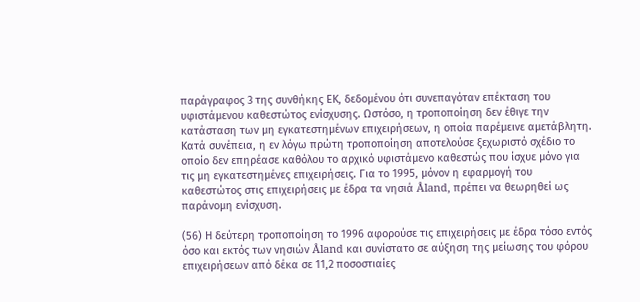παράγραφος 3 της συνθήκης ΕΚ, δεδομένου ότι συνεπαγόταν επέκταση του υφιστάμενου καθεστώτος ενίσχυσης. Ωστόσο, η τροποποίηση δεν έθιγε την κατάσταση των μη εγκατεστημένων επιχειρήσεων, η οποία παρέμεινε αμετάβλητη. Κατά συνέπεια, η εν λόγω πρώτη τροποποίηση αποτελούσε ξεχωριστό σχέδιο το οποίο δεν επηρέασε καθόλου το αρχικό υφιστάμενο καθεστώς που ίσχυε μόνο για τις μη εγκατεστημένες επιχειρήσεις. Για το 1995, μόνον η εφαρμογή του καθεστώτος στις επιχειρήσεις με έδρα τα νησιά Åland, πρέπει να θεωρηθεί ως παράνομη ενίσχυση.

(56) Η δεύτερη τροποποίηση το 1996 αφορούσε τις επιχειρήσεις με έδρα τόσο εντός όσο και εκτός των νησιών Åland και συνίστατο σε αύξηση της μείωσης του φόρου επιχειρήσεων από δέκα σε 11,2 ποσοστιαίες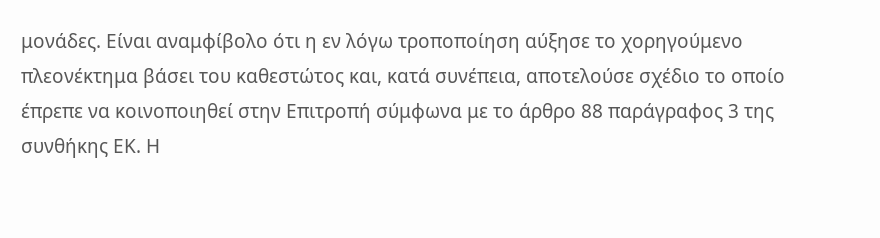μονάδες. Είναι αναμφίβολο ότι η εν λόγω τροποποίηση αύξησε το χορηγούμενο πλεονέκτημα βάσει του καθεστώτος και, κατά συνέπεια, αποτελούσε σχέδιο το οποίο έπρεπε να κοινοποιηθεί στην Επιτροπή σύμφωνα με το άρθρο 88 παράγραφος 3 της συνθήκης ΕΚ. Η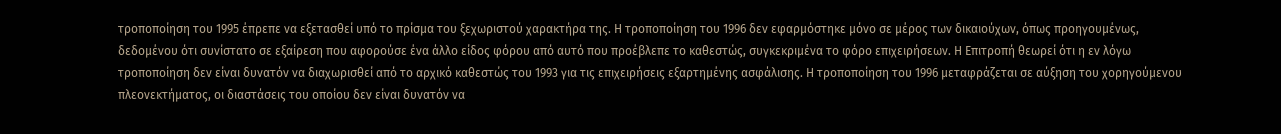τροποποίηση του 1995 έπρεπε να εξετασθεί υπό το πρίσμα του ξεχωριστού χαρακτήρα της. Η τροποποίηση του 1996 δεν εφαρμόστηκε μόνο σε μέρος των δικαιούχων, όπως προηγουμένως, δεδομένου ότι συνίστατο σε εξαίρεση που αφορούσε ένα άλλο είδος φόρου από αυτό που προέβλεπε το καθεστώς, συγκεκριμένα το φόρο επιχειρήσεων. Η Επιτροπή θεωρεί ότι η εν λόγω τροποποίηση δεν είναι δυνατόν να διαχωρισθεί από το αρχικό καθεστώς του 1993 για τις επιχειρήσεις εξαρτημένης ασφάλισης. Η τροποποίηση του 1996 μεταφράζεται σε αύξηση του χορηγούμενου πλεονεκτήματος, οι διαστάσεις του οποίου δεν είναι δυνατόν να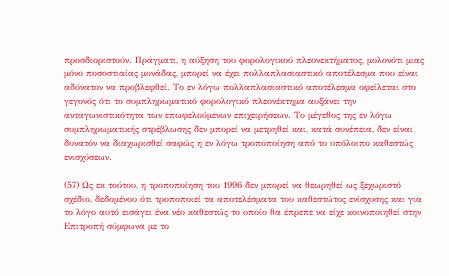προσδιοριστούν. Πράγματι, η αύξηση του φορολογικού πλεονεκτήματος, μολονότι μιας μόνο ποσοστιαίας μονάδας, μπορεί να έχει πολλαπλασιαστικό αποτέλεσμα που είναι αδύνατον να προβλεφθεί. Το εν λόγω πολλαπλασιαστικό αποτέλεσμα οφείλεται στο γεγονός ότι το συμπληρωματικό φορολογικό πλεονέκτημα αυξάνει την ανταγωνιστικότητα των επωφελούμενων επιχειρήσεων. Το μέγεθος της εν λόγω συμπληρωματικής στρέβλωσης δεν μπορεί να μετρηθεί και, κατά συνέπεια, δεν είναι δυνατόν να διαχωρισθεί σαφώς η εν λόγω τροποποίηση από το υπόλοιπο καθεστώς ενισχύσεων.

(57) Ως εκ τούτου, η τροποποίηση του 1996 δεν μπορεί να θεωρηθεί ως ξεχωριστό σχέδιο, δεδομένου ότι τροποποιεί τα αποτελέσματα του καθεστώτος ενίσχυσης και για το λόγο αυτό εισάγει ένα νέο καθεστώς το οποίο θα έπρεπε να είχε κοινοποιηθεί στην Επιτροπή σύμφωνα με το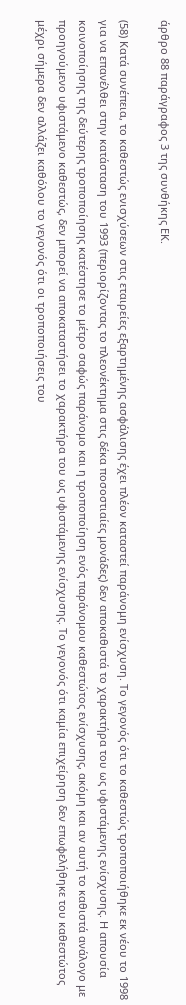άρθρο 88 παράγραφος 3 της συνθήκης ΕΚ.

(58) Κατά συνέπεια, το καθεστώς ενισχύσεων στις εταιρείες εξαρτημένης ασφάλισης έχει πλέον καταστεί παράνομη ενίσχυση. Το γεγονός ότι το καθεστώς τροποποιήθηκε εκ νέου το 1998 για να επανέλθει στην κατάσταση του 1993 (περιορίζοντας το πλεονέκτημα στις δέκα ποσοστιαίες μονάδες) δεν αποκαθιστά το χαρακτήρα του ως υφιστάμενης ενίσχυσης. Η απουσία κοινοποίησης της δεύτερης τροποποίησης κατέστησε το μέτρο σαφώς παράνομο και η τροποποίηση ενός παράνομου καθεστώτος ενίσχυσης, ακόμη και αν αυτή το καθιστά ανάλογο με προηγούμενο υφιστάμενο καθεστώς, δεν μπορεί να αποκαταστήσει το χαρακτήρα του ως υφιστάμενης ενίσχυσης. Το γεγονός ότι καμία επιχείρηση δεν επωφελήθηκε του καθεστώτος μέχρι σήμερα δεν αλλάζει καθόλου το γεγονός ότι οι τροποποιήσεις του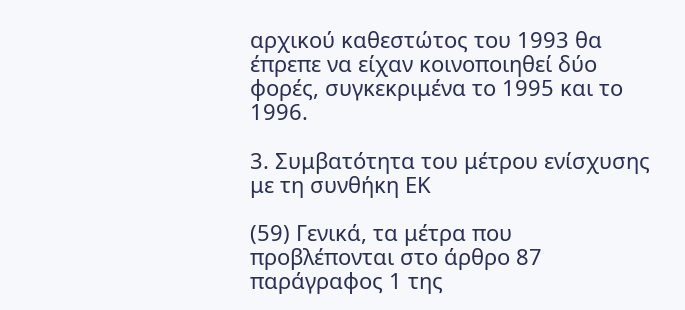αρχικού καθεστώτος του 1993 θα έπρεπε να είχαν κοινοποιηθεί δύο φορές, συγκεκριμένα το 1995 και το 1996.

3. Συμβατότητα του μέτρου ενίσχυσης με τη συνθήκη ΕΚ

(59) Γενικά, τα μέτρα που προβλέπονται στο άρθρο 87 παράγραφος 1 της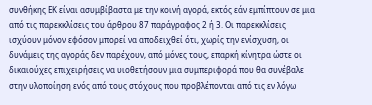συνθήκης ΕΚ είναι ασυμβίβαστα με την κοινή αγορά, εκτός εάν εμπίπτουν σε μια από τις παρεκκλίσεις του άρθρου 87 παράγραφος 2 ή 3. Οι παρεκκλίσεις ισχύουν μόνον εφόσον μπορεί να αποδειχθεί ότι, χωρίς την ενίσχυση, οι δυνάμεις της αγοράς δεν παρέχουν, από μόνες τους, επαρκή κίνητρα ώστε οι δικαιούχες επιχειρήσεις να υιοθετήσουν μια συμπεριφορά που θα συνέβαλε στην υλοποίηση ενός από τους στόχους που προβλέπονται από τις εν λόγω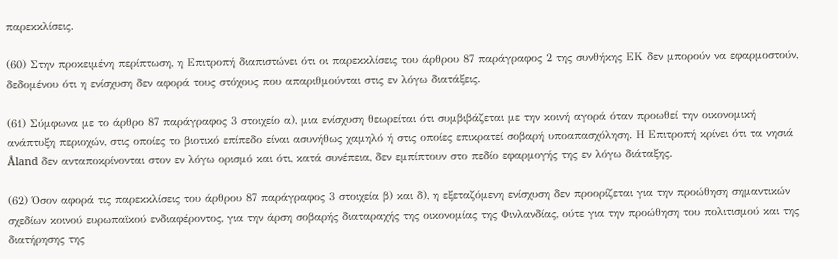παρεκκλίσεις.

(60) Στην προκειμένη περίπτωση, η Επιτροπή διαπιστώνει ότι οι παρεκκλίσεις του άρθρου 87 παράγραφος 2 της συνθήκης ΕΚ δεν μπορούν να εφαρμοστούν, δεδομένου ότι η ενίσχυση δεν αφορά τους στόχους που απαριθμούνται στις εν λόγω διατάξεις.

(61) Σύμφωνα με το άρθρο 87 παράγραφος 3 στοιχείο α), μια ενίσχυση θεωρείται ότι συμβιβάζεται με την κοινή αγορά όταν προωθεί την οικονομική ανάπτυξη περιοχών, στις οποίες το βιοτικό επίπεδο είναι ασυνήθως χαμηλό ή στις οποίες επικρατεί σοβαρή υποαπασχόληση. Η Επιτροπή κρίνει ότι τα νησιά Åland δεν ανταποκρίνονται στον εν λόγω ορισμό και ότι, κατά συνέπεια, δεν εμπίπτουν στο πεδίο εφαρμογής της εν λόγω διάταξης.

(62) Όσον αφορά τις παρεκκλίσεις του άρθρου 87 παράγραφος 3 στοιχεία β) και δ), η εξεταζόμενη ενίσχυση δεν προορίζεται για την προώθηση σημαντικών σχεδίων κοινού ευρωπαϊκού ενδιαφέροντος, για την άρση σοβαρής διαταραχής της οικονομίας της Φινλανδίας, ούτε για την προώθηση του πολιτισμού και της διατήρησης της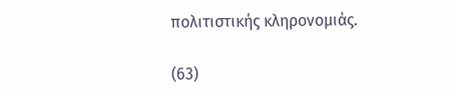πολιτιστικής κληρονομιάς.

(63)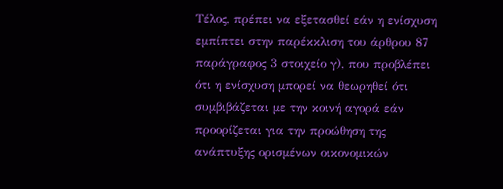Τέλος, πρέπει να εξετασθεί εάν η ενίσχυση εμπίπτει στην παρέκκλιση του άρθρου 87 παράγραφος 3 στοιχείο γ), που προβλέπει ότι η ενίσχυση μπορεί να θεωρηθεί ότι συμβιβάζεται με την κοινή αγορά εάν προορίζεται για την προώθηση της ανάπτυξης ορισμένων οικονομικών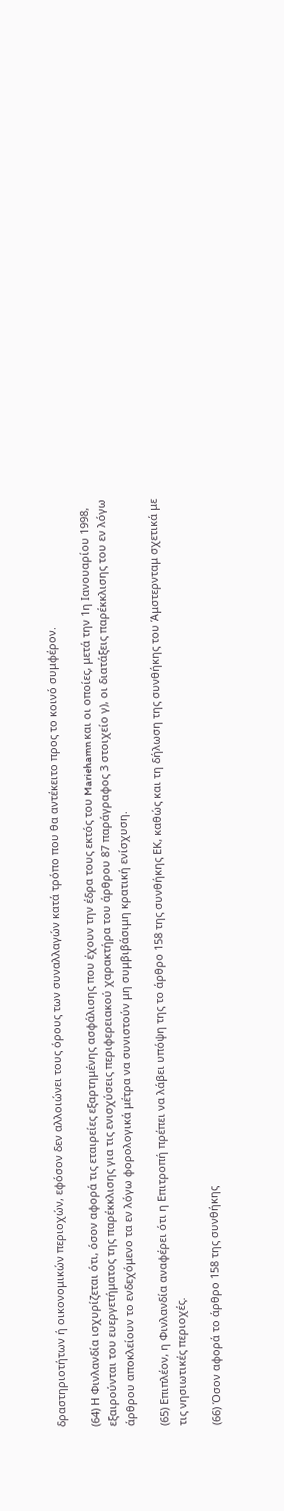δραστηριοτήτων ή οικονομικών περιοχών, εφόσον δεν αλλοιώνει τους όρους των συναλλαγών κατά τρόπο που θα αντέκειτο προς το κοινό συμφέρον.

(64) Η Φινλανδία ισχυρίζεται ότι, όσον αφορά τις εταιρείες εξαρτημένης ασφάλισης που έχουν την έδρα τους εκτός του Mariehamn και οι οποίες, μετά την 1η Ιανουαρίου 1998, εξαιρούνται του ευεργετήματος της παρέκκλισης για τις ενισχύσεις περιφερειακού χαρακτήρα του άρθρου 87 παράγραφος 3 στοιχείο γ), οι διατάξεις παρέκκλισης του εν λόγω άρθρου αποκλείουν το ενδεχόμενο τα εν λόγω φορολογικά μέτρα να συνιστούν μη συμβιβάσιμη κρατική ενίσχυση.

(65) Επιπλέον, η Φινλανδία αναφέρει ότι η Επιτροπή πρέπει να λάβει υπόψη της το άρθρο 158 της συνθήκης ΕΚ, καθώς και τη δήλωση της συνθήκης του Άμστερνταμ σχετικά με τις νησιωτικές περιοχές.

(66) Όσον αφορά το άρθρο 158 της συνθήκης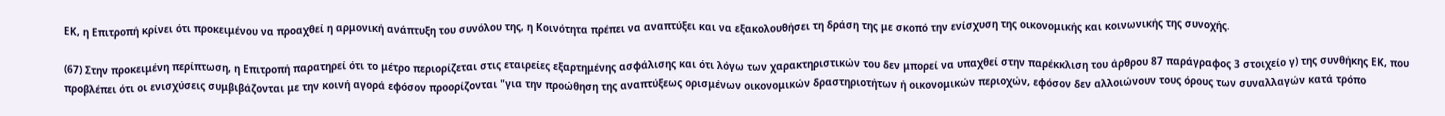ΕΚ, η Επιτροπή κρίνει ότι προκειμένου να προαχθεί η αρμονική ανάπτυξη του συνόλου της, η Κοινότητα πρέπει να αναπτύξει και να εξακολουθήσει τη δράση της με σκοπό την ενίσχυση της οικονομικής και κοινωνικής της συνοχής.

(67) Στην προκειμένη περίπτωση, η Επιτροπή παρατηρεί ότι το μέτρο περιορίζεται στις εταιρείες εξαρτημένης ασφάλισης και ότι λόγω των χαρακτηριστικών του δεν μπορεί να υπαχθεί στην παρέκκλιση του άρθρου 87 παράγραφος 3 στοιχείο γ) της συνθήκης ΕΚ, που προβλέπει ότι οι ενισχύσεις συμβιβάζονται με την κοινή αγορά εφόσον προορίζονται "για την προώθηση της αναπτύξεως ορισμένων οικονομικών δραστηριοτήτων ή οικονομικών περιοχών, εφόσον δεν αλλοιώνουν τους όρους των συναλλαγών κατά τρόπο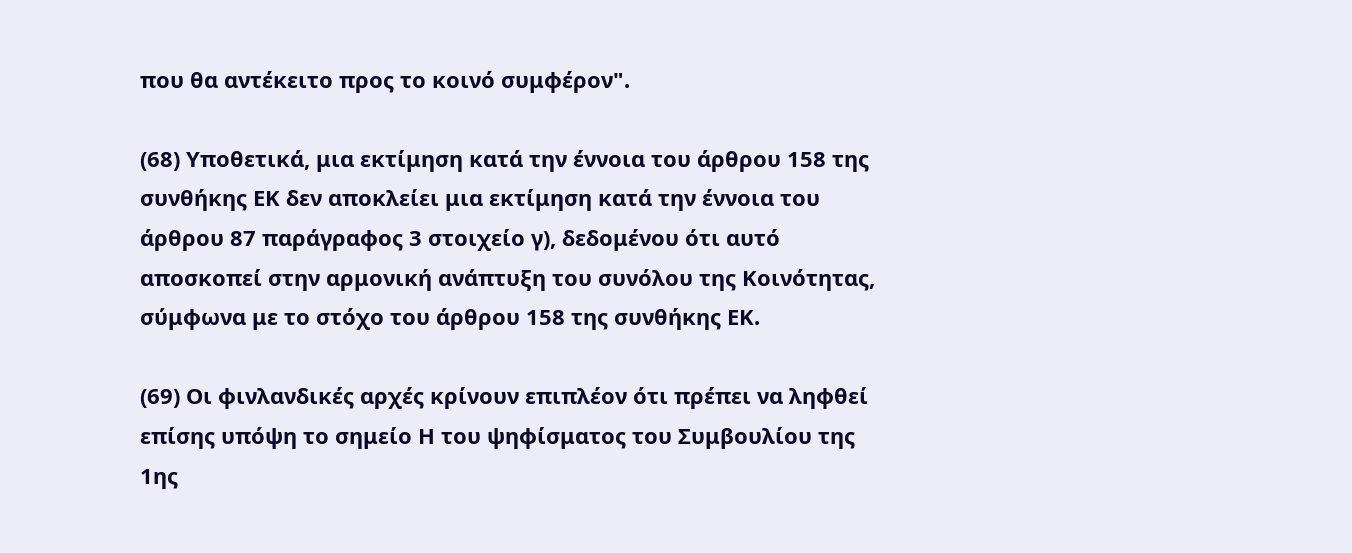που θα αντέκειτο προς το κοινό συμφέρον".

(68) Υποθετικά, μια εκτίμηση κατά την έννοια του άρθρου 158 της συνθήκης ΕΚ δεν αποκλείει μια εκτίμηση κατά την έννοια του άρθρου 87 παράγραφος 3 στοιχείο γ), δεδομένου ότι αυτό αποσκοπεί στην αρμονική ανάπτυξη του συνόλου της Κοινότητας, σύμφωνα με το στόχο του άρθρου 158 της συνθήκης ΕΚ.

(69) Οι φινλανδικές αρχές κρίνουν επιπλέον ότι πρέπει να ληφθεί επίσης υπόψη το σημείο Η του ψηφίσματος του Συμβουλίου της 1ης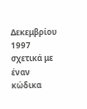Δεκεμβρίου 1997 σχετικά με έναν κώδικα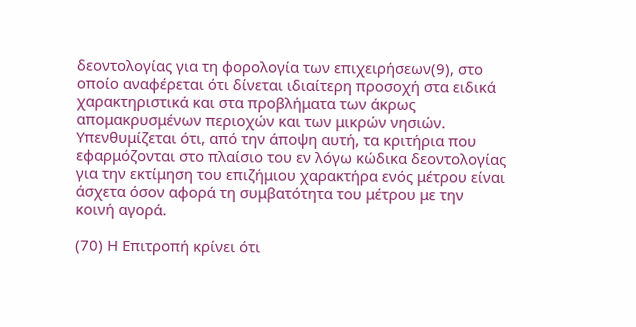δεοντολογίας για τη φορολογία των επιχειρήσεων(9), στο οποίο αναφέρεται ότι δίνεται ιδιαίτερη προσοχή στα ειδικά χαρακτηριστικά και στα προβλήματα των άκρως απομακρυσμένων περιοχών και των μικρών νησιών. Υπενθυμίζεται ότι, από την άποψη αυτή, τα κριτήρια που εφαρμόζονται στο πλαίσιο του εν λόγω κώδικα δεοντολογίας για την εκτίμηση του επιζήμιου χαρακτήρα ενός μέτρου είναι άσχετα όσον αφορά τη συμβατότητα του μέτρου με την κοινή αγορά.

(70) Η Επιτροπή κρίνει ότι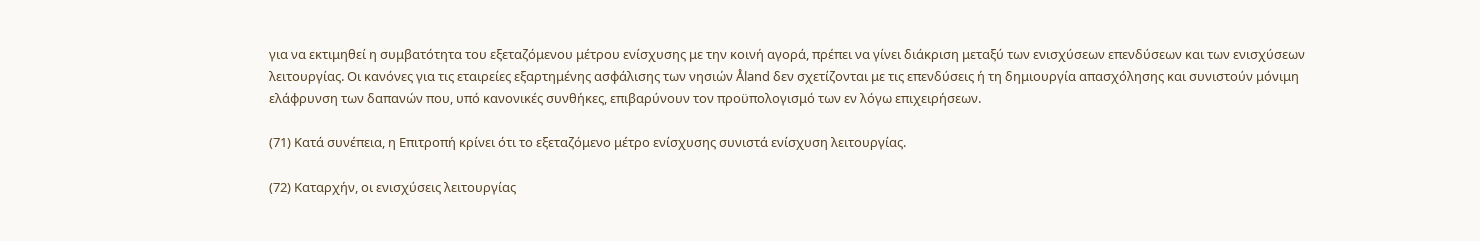για να εκτιμηθεί η συμβατότητα του εξεταζόμενου μέτρου ενίσχυσης με την κοινή αγορά, πρέπει να γίνει διάκριση μεταξύ των ενισχύσεων επενδύσεων και των ενισχύσεων λειτουργίας. Οι κανόνες για τις εταιρείες εξαρτημένης ασφάλισης των νησιών Åland δεν σχετίζονται με τις επενδύσεις ή τη δημιουργία απασχόλησης και συνιστούν μόνιμη ελάφρυνση των δαπανών που, υπό κανονικές συνθήκες, επιβαρύνουν τον προϋπολογισμό των εν λόγω επιχειρήσεων.

(71) Κατά συνέπεια, η Επιτροπή κρίνει ότι το εξεταζόμενο μέτρο ενίσχυσης συνιστά ενίσχυση λειτουργίας.

(72) Καταρχήν, οι ενισχύσεις λειτουργίας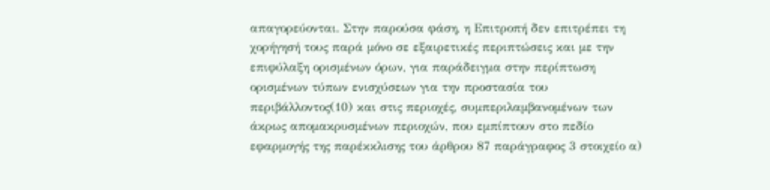απαγορεύονται. Στην παρούσα φάση, η Επιτροπή δεν επιτρέπει τη χορήγησή τους παρά μόνο σε εξαιρετικές περιπτώσεις και με την επιφύλαξη ορισμένων όρων, για παράδειγμα στην περίπτωση ορισμένων τύπων ενισχύσεων για την προστασία του περιβάλλοντος(10) και στις περιοχές, συμπεριλαμβανομένων των άκρως απομακρυσμένων περιοχών, που εμπίπτουν στο πεδίο εφαρμογής της παρέκκλισης του άρθρου 87 παράγραφος 3 στοιχείο α)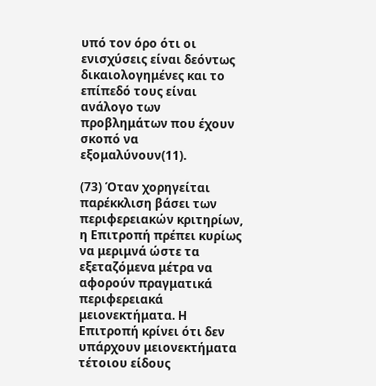υπό τον όρο ότι οι ενισχύσεις είναι δεόντως δικαιολογημένες και το επίπεδό τους είναι ανάλογο των προβλημάτων που έχουν σκοπό να εξομαλύνουν(11).

(73) Όταν χορηγείται παρέκκλιση βάσει των περιφερειακών κριτηρίων, η Επιτροπή πρέπει κυρίως να μεριμνά ώστε τα εξεταζόμενα μέτρα να αφορούν πραγματικά περιφερειακά μειονεκτήματα. Η Επιτροπή κρίνει ότι δεν υπάρχουν μειονεκτήματα τέτοιου είδους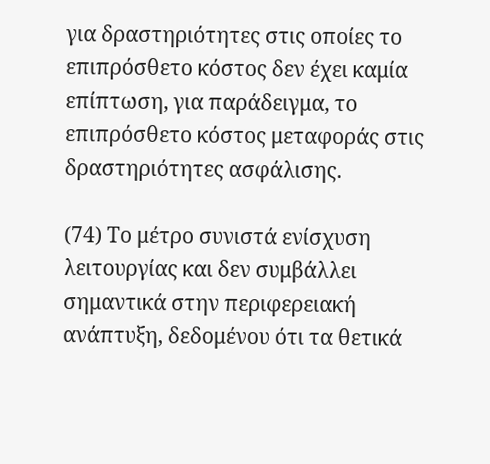για δραστηριότητες στις οποίες το επιπρόσθετο κόστος δεν έχει καμία επίπτωση, για παράδειγμα, το επιπρόσθετο κόστος μεταφοράς στις δραστηριότητες ασφάλισης.

(74) Το μέτρο συνιστά ενίσχυση λειτουργίας και δεν συμβάλλει σημαντικά στην περιφερειακή ανάπτυξη, δεδομένου ότι τα θετικά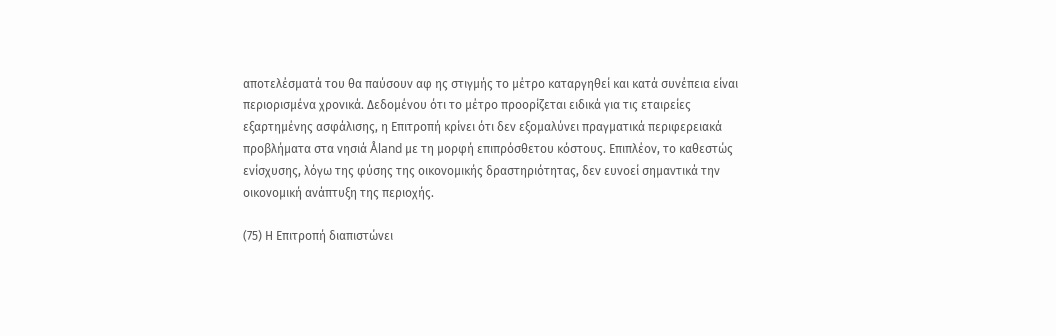αποτελέσματά του θα παύσουν αφ ης στιγμής το μέτρο καταργηθεί και κατά συνέπεια είναι περιορισμένα χρονικά. Δεδομένου ότι το μέτρο προορίζεται ειδικά για τις εταιρείες εξαρτημένης ασφάλισης, η Επιτροπή κρίνει ότι δεν εξομαλύνει πραγματικά περιφερειακά προβλήματα στα νησιά Åland με τη μορφή επιπρόσθετου κόστους. Επιπλέον, το καθεστώς ενίσχυσης, λόγω της φύσης της οικονομικής δραστηριότητας, δεν ευνοεί σημαντικά την οικονομική ανάπτυξη της περιοχής.

(75) Η Επιτροπή διαπιστώνει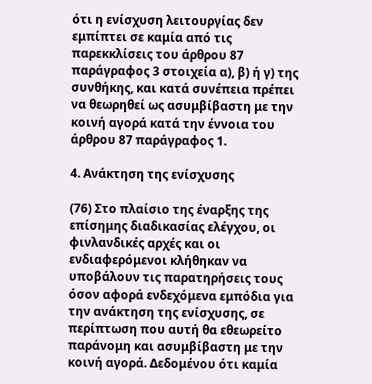ότι η ενίσχυση λειτουργίας δεν εμπίπτει σε καμία από τις παρεκκλίσεις του άρθρου 87 παράγραφος 3 στοιχεία α), β) ή γ) της συνθήκης, και κατά συνέπεια πρέπει να θεωρηθεί ως ασυμβίβαστη με την κοινή αγορά κατά την έννοια του άρθρου 87 παράγραφος 1.

4. Ανάκτηση της ενίσχυσης

(76) Στο πλαίσιο της έναρξης της επίσημης διαδικασίας ελέγχου, οι φινλανδικές αρχές και οι ενδιαφερόμενοι κλήθηκαν να υποβάλουν τις παρατηρήσεις τους όσον αφορά ενδεχόμενα εμπόδια για την ανάκτηση της ενίσχυσης, σε περίπτωση που αυτή θα εθεωρείτο παράνομη και ασυμβίβαστη με την κοινή αγορά. Δεδομένου ότι καμία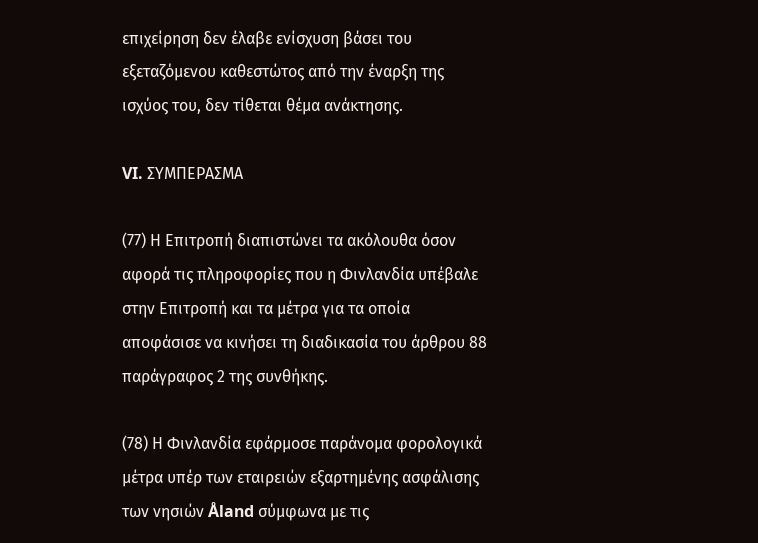επιχείρηση δεν έλαβε ενίσχυση βάσει του εξεταζόμενου καθεστώτος από την έναρξη της ισχύος του, δεν τίθεται θέμα ανάκτησης.

VI. ΣΥΜΠΕΡΑΣΜΑ

(77) Η Επιτροπή διαπιστώνει τα ακόλουθα όσον αφορά τις πληροφορίες που η Φινλανδία υπέβαλε στην Επιτροπή και τα μέτρα για τα οποία αποφάσισε να κινήσει τη διαδικασία του άρθρου 88 παράγραφος 2 της συνθήκης.

(78) Η Φινλανδία εφάρμοσε παράνομα φορολογικά μέτρα υπέρ των εταιρειών εξαρτημένης ασφάλισης των νησιών Åland σύμφωνα με τις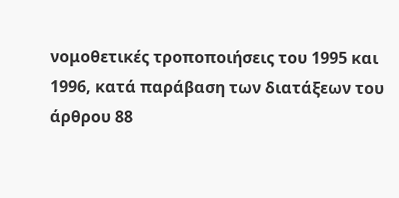νομοθετικές τροποποιήσεις του 1995 και 1996, κατά παράβαση των διατάξεων του άρθρου 88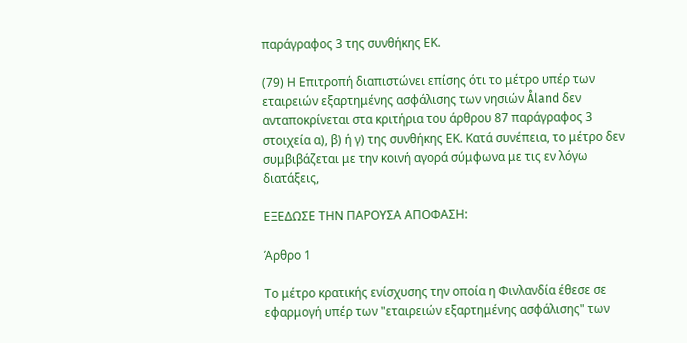παράγραφος 3 της συνθήκης ΕΚ.

(79) Η Επιτροπή διαπιστώνει επίσης ότι το μέτρο υπέρ των εταιρειών εξαρτημένης ασφάλισης των νησιών Åland δεν ανταποκρίνεται στα κριτήρια του άρθρου 87 παράγραφος 3 στοιχεία α), β) ή γ) της συνθήκης ΕΚ. Κατά συνέπεια, το μέτρο δεν συμβιβάζεται με την κοινή αγορά σύμφωνα με τις εν λόγω διατάξεις,

ΕΞΕΔΩΣΕ ΤΗΝ ΠΑΡΟΥΣΑ ΑΠΟΦΑΣΗ:

Άρθρο 1

Το μέτρο κρατικής ενίσχυσης την οποία η Φινλανδία έθεσε σε εφαρμογή υπέρ των "εταιρειών εξαρτημένης ασφάλισης" των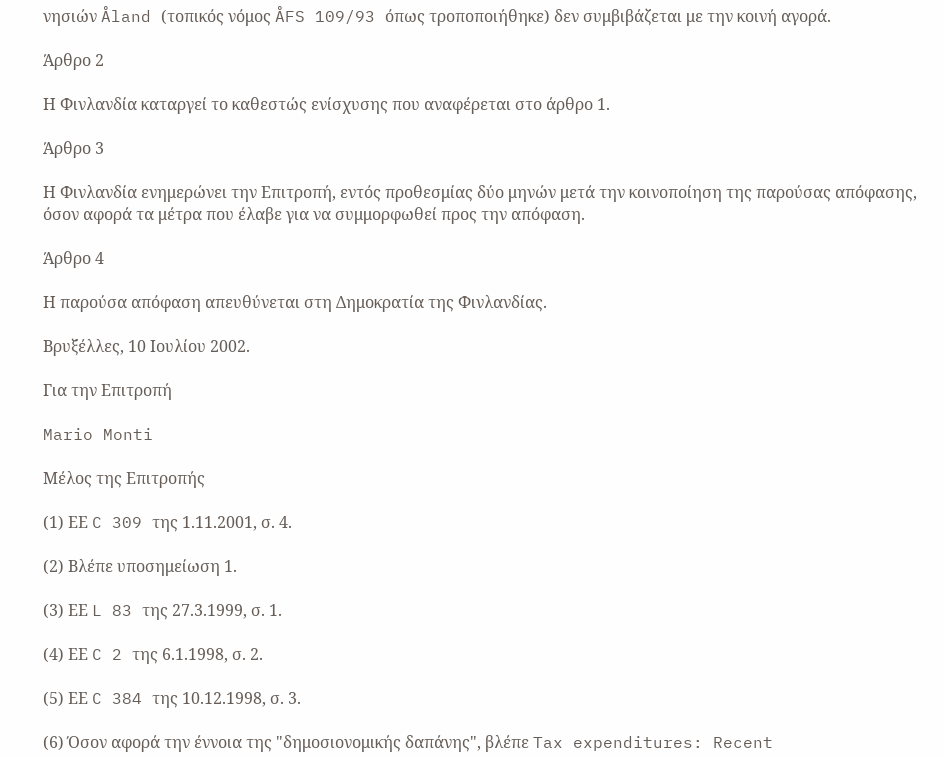νησιών Åland (τοπικός νόμος ÅFS 109/93 όπως τροποποιήθηκε) δεν συμβιβάζεται με την κοινή αγορά.

Άρθρο 2

Η Φινλανδία καταργεί το καθεστώς ενίσχυσης που αναφέρεται στο άρθρο 1.

Άρθρο 3

Η Φινλανδία ενημερώνει την Επιτροπή, εντός προθεσμίας δύο μηνών μετά την κοινοποίηση της παρούσας απόφασης, όσον αφορά τα μέτρα που έλαβε για να συμμορφωθεί προς την απόφαση.

Άρθρο 4

Η παρούσα απόφαση απευθύνεται στη Δημοκρατία της Φινλανδίας.

Βρυξέλλες, 10 Ιουλίου 2002.

Για την Επιτροπή

Mario Monti

Μέλος της Επιτροπής

(1) ΕΕ C 309 της 1.11.2001, σ. 4.

(2) Βλέπε υποσημείωση 1.

(3) ΕΕ L 83 της 27.3.1999, σ. 1.

(4) ΕΕ C 2 της 6.1.1998, σ. 2.

(5) ΕΕ C 384 της 10.12.1998, σ. 3.

(6) Όσον αφορά την έννοια της "δημοσιονομικής δαπάνης", βλέπε Tax expenditures: Recent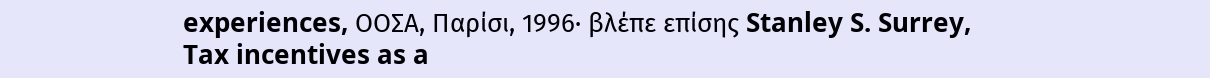experiences, ΟΟΣΑ, Παρίσι, 1996· βλέπε επίσης Stanley S. Surrey, Tax incentives as a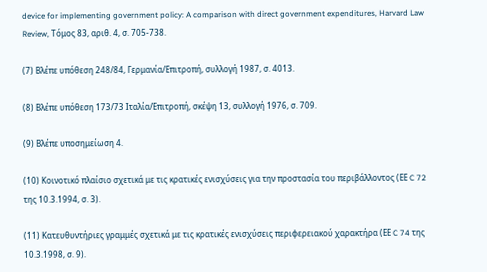device for implementing government policy: A comparison with direct government expenditures, Harvard Law Review, Τόμος 83, αριθ. 4, σ. 705-738.

(7) Βλέπε υπόθεση 248/84, Γερμανία/Επιτροπή, συλλογή 1987, σ. 4013.

(8) Βλέπε υπόθεση 173/73 Iταλία/Επιτροπή, σκέψη 13, συλλογή 1976, σ. 709.

(9) Βλέπε υποσημείωση 4.

(10) Κοινοτικό πλαίσιο σχετικά με τις κρατικές ενισχύσεις για την προστασία του περιβάλλοντος (ΕΕ C 72 της 10.3.1994, σ. 3).

(11) Κατευθυντήριες γραμμές σχετικά με τις κρατικές ενισχύσεις περιφερειακού χαρακτήρα (ΕΕ C 74 της 10.3.1998, σ. 9).